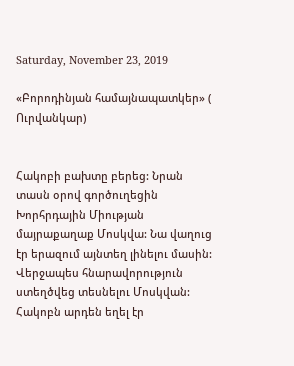Saturday, November 23, 2019

«Բորոդինյան համայնապատկեր» ( Ուրվանկար)


Հակոբի բախտը բերեց: Նրան տասն օրով գործուղեցին Խորհրդային Միության մայրաքաղաք Մոսկվա: Նա վաղուց էր երազում այնտեղ լինելու մասին: Վերջապես հնարավորություն ստեղծվեց տեսնելու Մոսկվան: Հակոբն արդեն եղել էր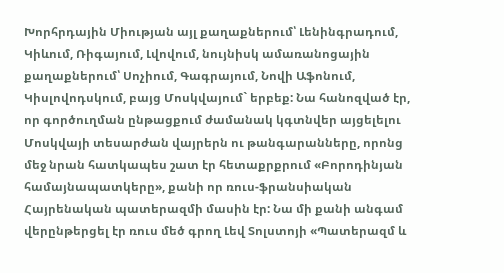Խորհրդային Միության այլ քաղաքներում՝ Լենինգրադում, Կիևում, Ռիգայում, Լվովում, նույնիսկ ամառանոցային քաղաքներում՝ Սոչիում, Գագրայում, Նովի Աֆոնում, Կիսլովոդսկում, բայց Մոսկվայում` երբեք: Նա հանոզված էր, որ գործուղման ընթացքում ժամանակ կգտնվեր այցելելու Մոսկվայի տեսարժան վայրերն ու թանգարանները, որոնց մեջ նրան հատկապես շատ էր հետաքրքրում «Բորոդինյան համայնապատկերը», քանի որ ռուս-ֆրանսիական Հայրենական պատերազմի մասին էր: Նա մի քանի անգամ վերընթերցել էր ռուս մեծ գրող Լեվ Տոլստոյի «Պատերազմ և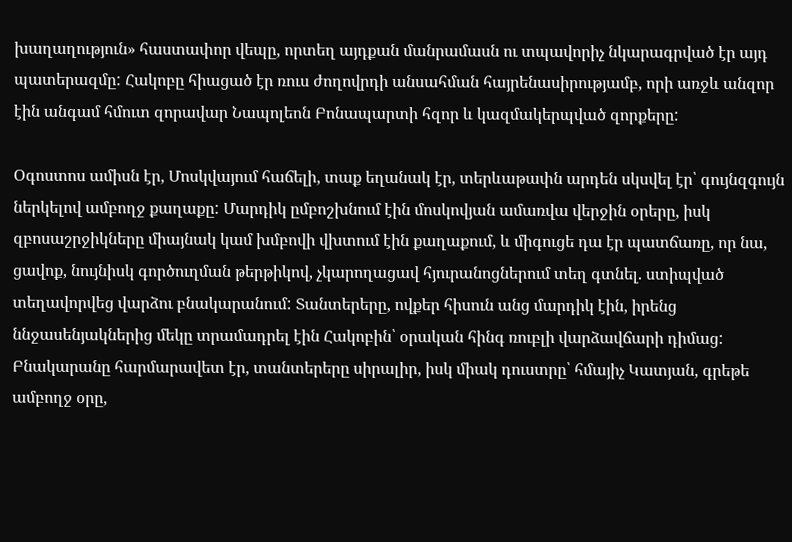խաղաղություն» հաստափոր վեպը, որտեղ այդքան մանրամասն ու տպավորիչ նկարագրված էր այդ պատերազմը: Հակոբը հիացած էր ռուս ժողովրդի անսահման հայրենասիրությամբ, որի առջև անզոր էին անգամ հմուտ զորավար Նապոլեոն Բոնապարտի հզոր և կազմակերպված զորքերը:

Օգոստոս ամիսն էր, Մոսկվայում հաճելի, տաք եղանակ էր, տերևաթափն արդեն սկսվել էր՝ գույնզգույն ներկելով ամբողջ քաղաքը: Մարդիկ ըմբոշխնում էին մոսկովյան ամառվա վերջին օրերը, իսկ զբոսաշրջիկները միայնակ կամ խմբովի վխտում էին քաղաքում, և միգուցե դա էր պատճառը, որ նա, ցավոք, նույնիսկ գործուղման թերթիկով, չկարողացավ հյուրանոցներում տեղ գտնել. ստիպված տեղավորվեց վարձու բնակարանում: Տանտերերը, ովքեր հիսուն անց մարդիկ էին, իրենց ննջասենյակներից մեկը տրամադրել էին Հակոբին՝ օրական հինգ ռուբլի վարձավճարի դիմաց: Բնակարանը հարմարավետ էր, տանտերերը սիրալիր, իսկ միակ դուստրը՝ հմայիչ Կատյան, գրեթե ամբողջ օրը,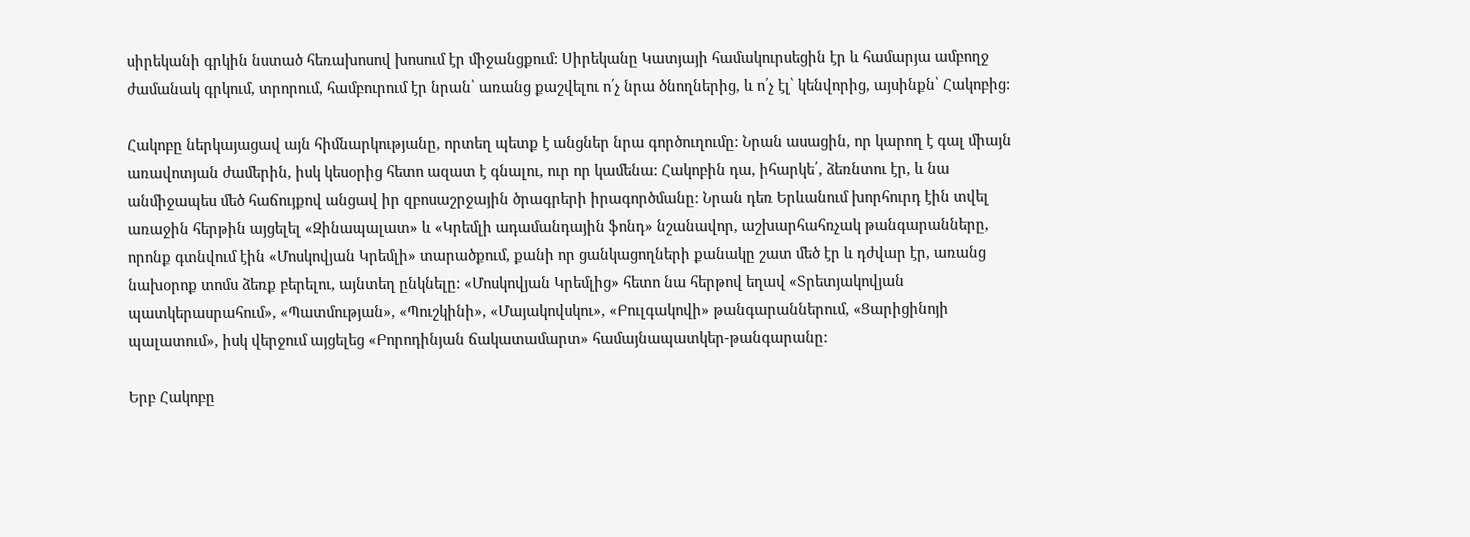սիրեկանի գրկին նստած հեռախոսով խոսում էր միջանցքում: Սիրեկանը Կատյայի համակուրսեցին էր և համարյա ամբողջ ժամանակ գրկում, տրորում, համբուրում էր նրան՝ առանց քաշվելու ո՛չ նրա ծնողներից, և ո՛չ էլ՝ կենվորից, այսինքն՝ Հակոբից:

Հակոբը ներկայացավ այն հիմնարկությանը, որտեղ պետք է անցներ նրա գործուղումը: Նրան ասացին, որ կարող է գալ միայն առավոտյան ժամերին, իսկ կեսօրից հետո ազատ է գնալու, ուր որ կամենա: Հակոբին դա, իհարկե՛, ձեռնտու էր, և նա անմիջապես մեծ հաճույքով անցավ իր զբոսաշրջային ծրագրերի իրագործմանը: Նրան դեռ Երևանում խորհուրդ էին տվել առաջին հերթին այցելել «Զինապալատ» և «Կրեմլի ադամանդային ֆոնդ» նշանավոր, աշխարհահռչակ թանգարանները, որոնք գտնվում էին «Մոսկովյան Կրեմլի» տարածքում, քանի որ ցանկացողների քանակը շատ մեծ էր և դժվար էր, առանց նախօրոք տոմս ձեռք բերելու, այնտեղ ընկնելը: «Մոսկովյան Կրեմլից» հետո նա հերթով եղավ «Տրետյակովյան պատկերասրահում», «Պատմության», «Պուշկինի», «Մայակովսկու», «Բուլգակովի» թանգարաններում, «Ցարիցինոյի պալատում», իսկ վերջում այցելեց «Բորոդինյան ճակատամարտ» համայնապատկեր-թանգարանը:

Երբ Հակոբը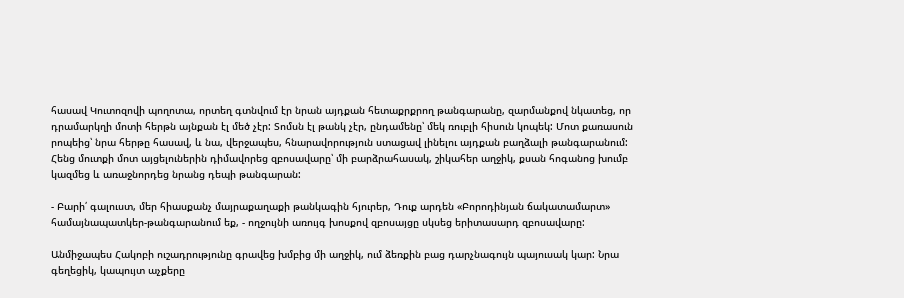հասավ Կուտոզովի պողոտա, որտեղ գտնվում էր նրան այդքան հետաքրքրող թանգարանը, զարմանքով նկատեց, որ դրամարկղի մոտի հերթն այնքան էլ մեծ չէր: Տոմսն էլ թանկ չէր, ընդամենը՝ մեկ ռուբլի հիսուն կոպեկ: Մոտ քառասուն րոպեից՝ նրա հերթը հասավ, և նա, վերջապես, հնարավորություն ստացավ լինելու այդքան բաղձալի թանգարանում: Հենց մուտքի մոտ այցելուներին դիմավորեց զբոսավարը՝ մի բարձրահասակ, շիկահեր աղջիկ, քսան հոգանոց խումբ կազմեց և առաջնորդեց նրանց դեպի թանգարան:

- Բարի՛ գալուստ, մեր հիասքանչ մայրաքաղաքի թանկագին հյուրեր, Դուք արդեն «Բորոդինյան ճակատամարտ» համայնապատկեր-թանգարանում եք, - ողջույնի առույգ խոսքով զբոսայցը սկսեց երիտասարդ զբոսավարը:

Անմիջապես Հակոբի ուշադրությունը գրավեց խմբից մի աղջիկ, ում ձեռքին բաց դարչնագույն պայուսակ կար: Նրա գեղեցիկ, կապույտ աչքերը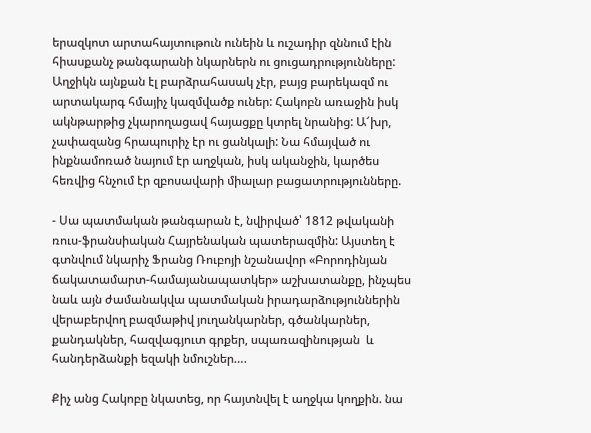երազկոտ արտահայտութուն ունեին և ուշադիր զննում էին հիասքանչ թանգարանի նկարներն ու ցուցադրությունները: Աղջիկն այնքան էլ բարձրահասակ չէր, բայց բարեկազմ ու արտակարգ հմայիչ կազմվածք ուներ: Հակոբն առաջին իսկ ակնթարթից չկարողացավ հայացքը կտրել նրանից: Ա՜խր, չափազանց հրապուրիչ էր ու ցանկալի: Նա հմայված ու ինքնամոռած նայում էր աղջկան, իսկ ականջին, կարծես հեռվից հնչում էր զբոսավարի միալար բացատրությունները.

- Սա պատմական թանգարան է, նվիրված՝ 1812 թվականի ռուս-ֆրանսիական Հայրենական պատերազմին: Այստեղ է գտնվում նկարիչ Ֆրանց Ռուբոյի նշանավոր «Բորոդինյան ճակատամարտ-համայանապատկեր» աշխատանքը, ինչպես նաև այն ժամանակվա պատմական իրադարձություններին վերաբերվող բազմաթիվ յուղանկարներ, գծանկարներ, քանդակներ, հազվագյուտ գրքեր, սպառազինության  և հանդերձանքի եզակի նմուշներ….

Քիչ անց Հակոբը նկատեց, որ հայտնվել է աղջկա կողքին. նա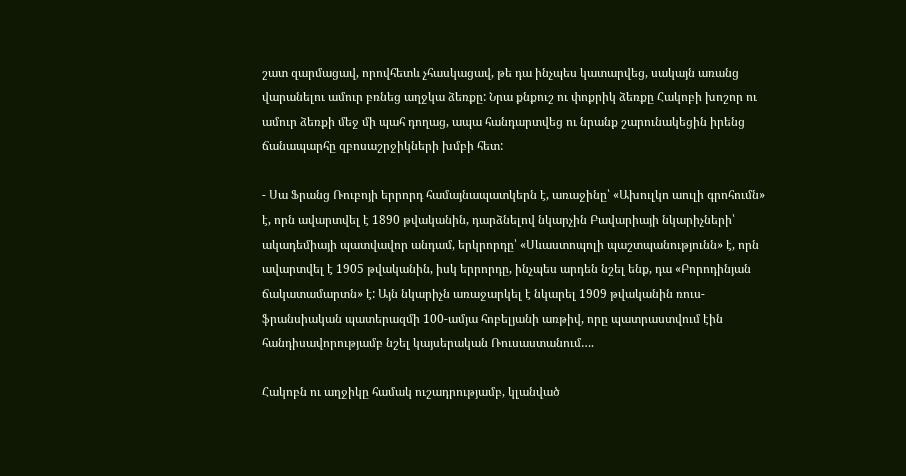շատ զարմացավ, որովհետև չհասկացավ, թե դա ինչպես կատարվեց, սակայն առանց վարանելու ամուր բռնեց աղջկա ձեռքը: Նրա քնքուշ ու փոքրիկ ձեռքը Հակոբի խոշոր ու ամուր ձեռքի մեջ մի պահ դողաց, ապա հանդարտվեց ու նրանք շարունակեցին իրենց ճանապարհը զբոսաշրջիկների խմբի հետ:

- Սա Ֆրանց Ռուբոյի երրորդ համայնապատկերն է, առաջինը՝ «Ախուլկո աուլի գրոհումն» է, որն ավարտվել է 1890 թվականին, դարձնելով նկարչին Բավարիայի նկարիչների՝ ակադեմիայի պատվավոր անդամ, երկրորդը՝ «Սևաստոպոլի պաշտպանությունն» է, որն ավարտվել է 1905 թվականին, իսկ երրորդը, ինչպես արդեն նշել ենք, դա «Բորոդինյան ճակատամարտն» է: Այն նկարիչն առաջարկել է նկարել 1909 թվականին ռուս-ֆրանսիական պատերազմի 100-ամյա հոբելյանի առթիվ, որը պատրաստվում էին հանդիսավորությամբ նշել կայսերական Ռուսաստանում….

Հակոբն ու աղջիկը համակ ուշադրությամբ, կլանված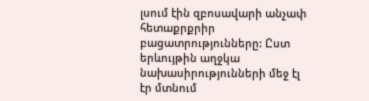լսում էին զբոսավարի անչափ հետաքրքրիր բացատրությունները: Ըստ երևույթին աղջկա նախասիրությունների մեջ էլ էր մտնում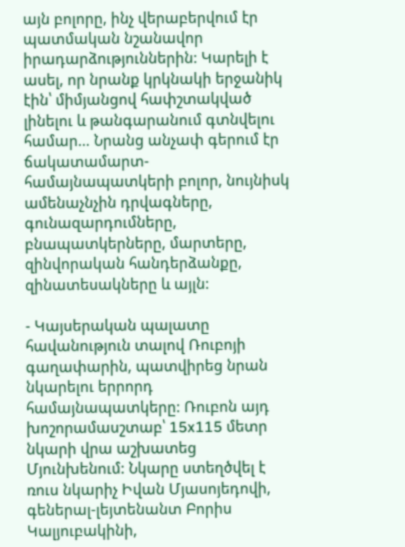այն բոլորը, ինչ վերաբերվում էր պատմական նշանավոր իրադարձություններին: Կարելի է ասել, որ նրանք կրկնակի երջանիկ էին՝ միմյանցով հափշտակված լինելու և թանգարանում գտնվելու համար… Նրանց անչափ գերում էր ճակատամարտ-համայնապատկերի բոլոր, նույնիսկ ամենաչնչին դրվագները, գունազարդումները, բնապատկերները, մարտերը, զինվորական հանդերձանքը, զինատեսակները և այլն:

- Կայսերական պալատը հավանություն տալով Ռուբոյի գաղափարին, պատվիրեց նրան նկարելու երրորդ համայնապատկերը: Ռուբոն այդ խոշորամասշտաբ՝ 15x115 մետր նկարի վրա աշխատեց Մյունխենում: Նկարը ստեղծվել է ռուս նկարիչ Իվան Մյասոյեդովի, գեներալ-լեյտենանտ Բորիս Կալյուբակինի,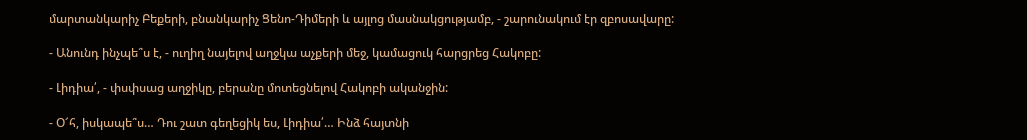մարտանկարիչ Բեքերի, բնանկարիչ Ցենո-Դիմերի և այլոց մասնակցությամբ, - շարունակում էր զբոսավարը:

- Անունդ ինչպե՞ս է, - ուղիղ նայելով աղջկա աչքերի մեջ, կամացուկ հարցրեց Հակոբը:

- Լիդիա՛, - փսփսաց աղջիկը, բերանը մոտեցնելով Հակոբի ականջին:

- Օ՜հ, իսկապե՞ս… Դու շատ գեղեցիկ ես, Լիդիա՛… Ինձ հայտնի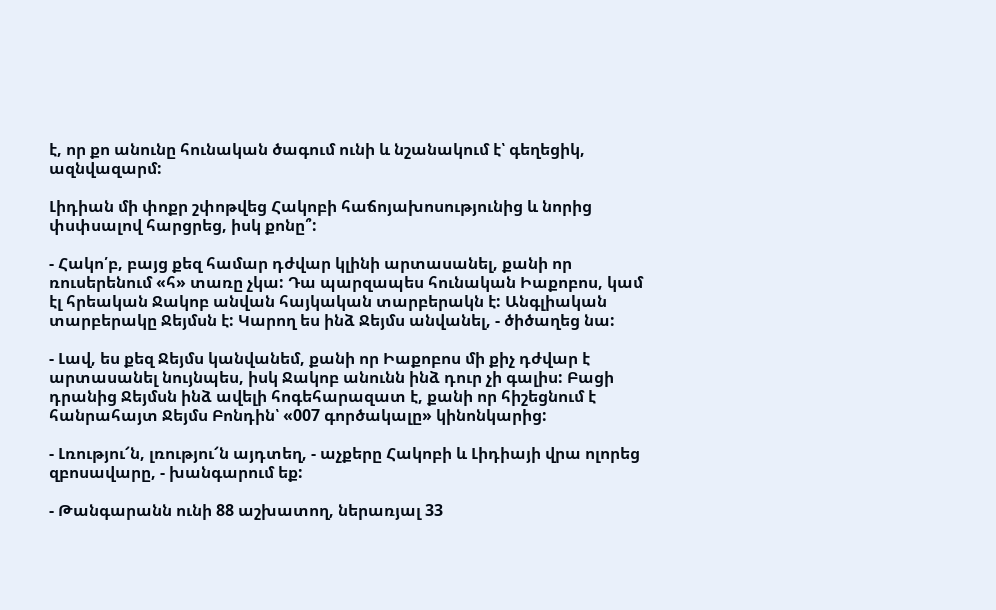է, որ քո անունը հունական ծագում ունի և նշանակում է՝ գեղեցիկ, ազնվազարմ:

Լիդիան մի փոքր շփոթվեց Հակոբի հաճոյախոսությունից և նորից փսփսալով հարցրեց, իսկ քոնը՞:

- Հակո՛բ, բայց քեզ համար դժվար կլինի արտասանել, քանի որ ռուսերենում «հ» տառը չկա: Դա պարզապես հունական Իաքոբոս, կամ էլ հրեական Ջակոբ անվան հայկական տարբերակն է: Անգլիական տարբերակը Ջեյմսն է: Կարող ես ինձ Ջեյմս անվանել, - ծիծաղեց նա:

- Լավ, ես քեզ Ջեյմս կանվանեմ, քանի որ Իաքոբոս մի քիչ դժվար է արտասանել նույնպես, իսկ Ջակոբ անունն ինձ դուր չի գալիս: Բացի դրանից Ջեյմսն ինձ ավելի հոգեհարազատ է, քանի որ հիշեցնում է հանրահայտ Ջեյմս Բոնդին՝ «007 գործակալը» կինոնկարից:

- Լռությու՜ն, լռությու՜ն այդտեղ, - աչքերը Հակոբի և Լիդիայի վրա ոլորեց զբոսավարը, - խանգարում եք:

- Թանգարանն ունի 88 աշխատող, ներառյալ 33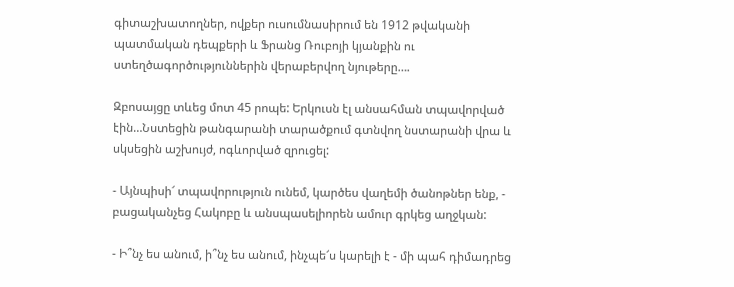գիտաշխատողներ, ովքեր ուսումնասիրում են 1912 թվականի պատմական դեպքերի և Ֆրանց Ռուբոյի կյանքին ու ստեղծագործություններին վերաբերվող նյութերը….

Զբոսայցը տևեց մոտ 45 րոպե: Երկուսն էլ անսահման տպավորված էին…Նստեցին թանգարանի տարածքում գտնվող նստարանի վրա և սկսեցին աշխույժ, ոգևորված զրուցել:

- Այնպիսի՜ տպավորություն ունեմ, կարծես վաղեմի ծանոթներ ենք, - բացականչեց Հակոբը և անսպասելիորեն ամուր գրկեց աղջկան:

- Ի՞նչ ես անում, ի՞նչ ես անում, ինչպե՜ս կարելի է - մի պահ դիմադրեց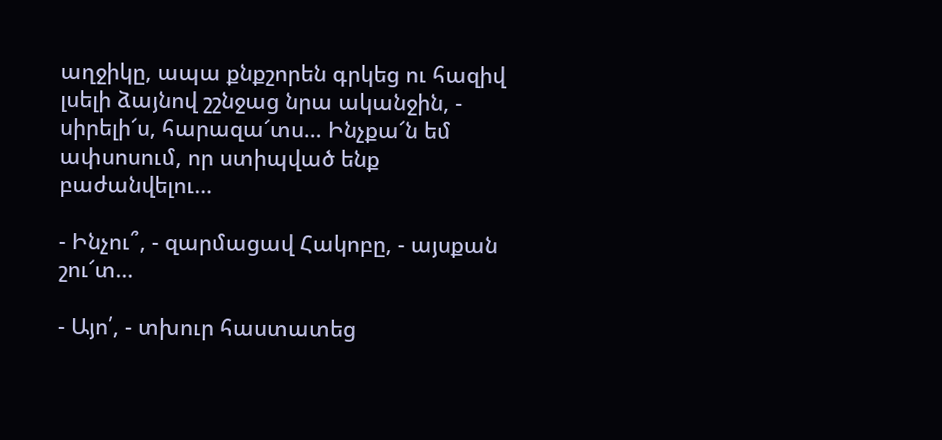աղջիկը, ապա քնքշորեն գրկեց ու հազիվ լսելի ձայնով շշնջաց նրա ականջին, - սիրելի՜ս, հարազա՜տս… Ինչքա՜ն եմ ափսոսում, որ ստիպված ենք բաժանվելու…

- Ինչու՞, - զարմացավ Հակոբը, - այսքան շու՜տ…

- Այո՛, - տխուր հաստատեց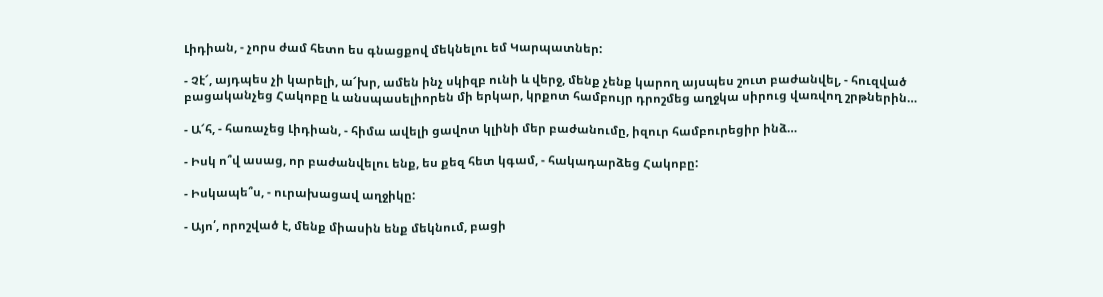Լիդիան, - չորս ժամ հետո ես գնացքով մեկնելու եմ Կարպատներ:

- Չէ՜, այդպես չի կարելի, ա՜խր, ամեն ինչ սկիզբ ունի և վերջ, մենք չենք կարող այսպես շուտ բաժանվել, - հուզված բացականչեց Հակոբը և անսպասելիորեն մի երկար, կրքոտ համբույր դրոշմեց աղջկա սիրուց վառվող շրթներին…

- Ա՜հ, - հառաչեց Լիդիան, - հիմա ավելի ցավոտ կլինի մեր բաժանումը, իզուր համբուրեցիր ինձ…

- Իսկ ո՞վ ասաց, որ բաժանվելու ենք, ես քեզ հետ կգամ, - հակադարձեց Հակոբը:

- Իսկապե՞ս, - ուրախացավ աղջիկը:

- Այո՛, որոշված է, մենք միասին ենք մեկնում, բացի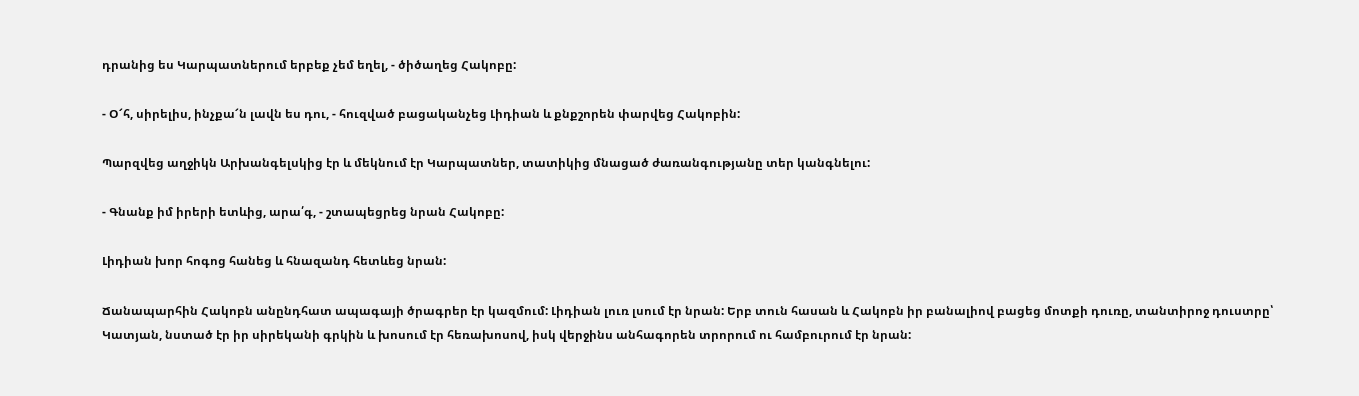դրանից ես Կարպատներում երբեք չեմ եղել, - ծիծաղեց Հակոբը:

- Օ՜հ, սիրելիս, ինչքա՜ն լավն ես դու, - հուզված բացականչեց Լիդիան և քնքշորեն փարվեց Հակոբին:

Պարզվեց աղջիկն Արխանգելսկից էր և մեկնում էր Կարպատներ, տատիկից մնացած ժառանգությանը տեր կանգնելու:

- Գնանք իմ իրերի ետևից, արա՛գ, - շտապեցրեց նրան Հակոբը:

Լիդիան խոր հոգոց հանեց և հնազանդ հետևեց նրան:

Ճանապարհին Հակոբն անընդհատ ապագայի ծրագրեր էր կազմում: Լիդիան լուռ լսում էր նրան: Երբ տուն հասան և Հակոբն իր բանալիով բացեց մոտքի դուռը, տանտիրոջ դուստրը՝ Կատյան, նստած էր իր սիրեկանի գրկին և խոսում էր հեռախոսով, իսկ վերջինս անհագորեն տրորում ու համբուրում էր նրան: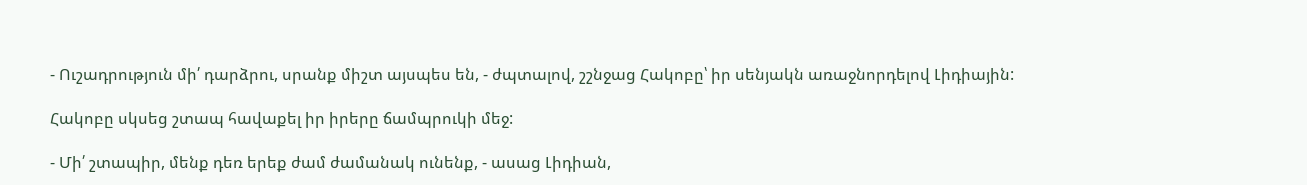- Ուշադրություն մի՛ դարձրու, սրանք միշտ այսպես են, - ժպտալով, շշնջաց Հակոբը՝ իր սենյակն առաջնորդելով Լիդիային:

Հակոբը սկսեց շտապ հավաքել իր իրերը ճամպրուկի մեջ:

- Մի՛ շտապիր, մենք դեռ երեք ժամ ժամանակ ունենք, - ասաց Լիդիան,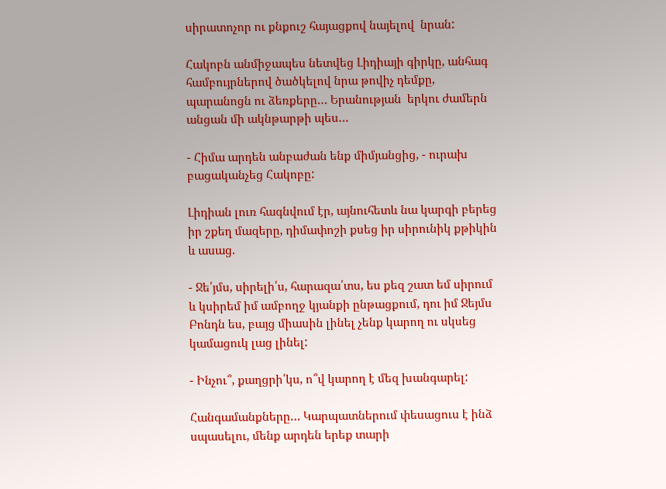սիրատոչոր ու քնքուշ հայացքով նայելով  նրան:

Հակոբն անմիջապես նետվեց Լիդիայի գիրկը, անհագ համբույրներով ծածկելով նրա թովիչ դեմքը, պարանոցն ու ձեռքերը… Երանության  երկու ժամերն անցան մի ակնթարթի պես…

- Հիմա արդեն անբաժան ենք միմյանցից, - ուրախ բացականչեց Հակոբը:

Լիդիան լուռ հագնվում էր, այնուհետև նա կարգի բերեց իր շքեղ մազերը, դիմափոշի քսեց իր սիրունիկ քթիկին և ասաց.

- Ջե՛յմս, սիրելի՛ս, հարազա՛տս, ես քեզ շատ եմ սիրում և կսիրեմ իմ ամբողջ կյանքի ընթացքում, դու իմ Ջեյմս Բոնդն ես, բայց միասին լինել չենք կարող ու սկսեց կամացուկ լաց լինել:

- Ինչու՞, քաղցրի՛կս, ո՞վ կարող է մեզ խանգարել:

Հանգամանքները… Կարպատներում փեսացուս է ինձ սպասելու, մենք արդեն երեք տարի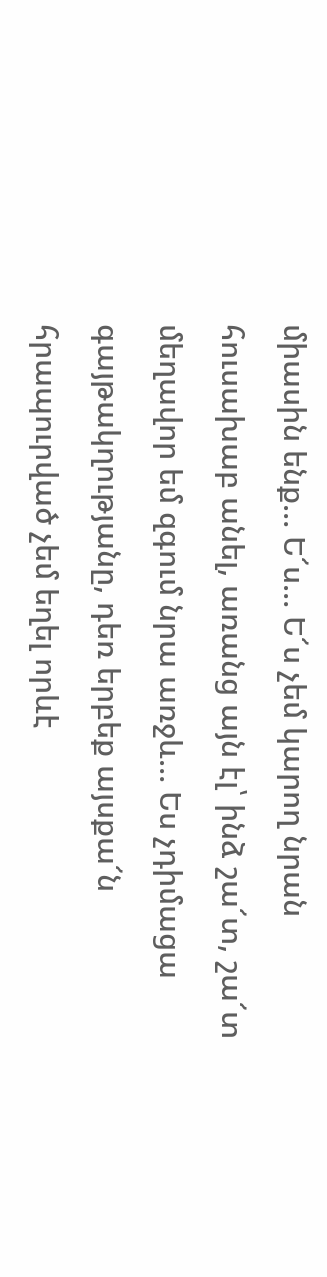միասին ենք… Ե՜ս… Ե՜ս չեմ կարող նրան հուսախաբ անել, առանց այն էլ՝ ինձ շա՜տ, շա՜տ մեղավոր եմ զգում նրա առջև… Ես չդիմացա գայթակղությանը, դեռ երբեք այսքա՜ն հրապուրված չեմ եղել որևէ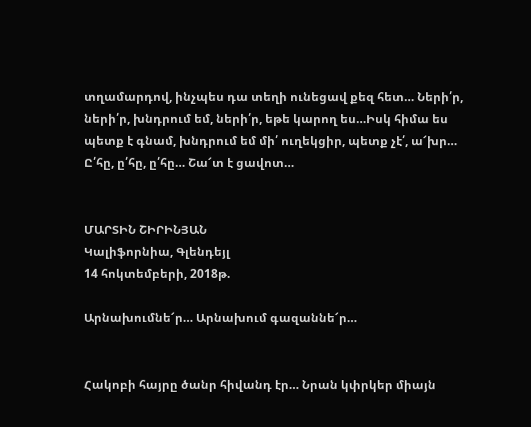տղամարդով, ինչպես դա տեղի ունեցավ քեզ հետ… Ների՛ր, ների՛ր, խնդրում եմ, ների՛ր, եթե կարող ես…Իսկ հիմա ես պետք է գնամ, խնդրում եմ մի՛ ուղեկցիր, պետք չէ՛, ա՜խր… Ը՛հը, ը՛հը, ը՛հը… Շա՜տ է ցավոտ…


ՄԱՐՏԻՆ ՇԻՐԻՆՅԱՆ
Կալիֆորնիա, Գլենդեյլ
14 հոկտեմբերի, 2018թ.

Արնախումնե՜ր… Արնախում գազաննե՜ր…


Հակոբի հայրը ծանր հիվանդ էր… Նրան կփրկեր միայն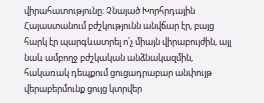վիրահատությունը: Չնայած Խորհրդային Հայաստանում բժշկությունն անվճար էր, բայց հարկ էր պարգևատրել ո՛չ միայն վիրաբույժին, այլ նաև ամբողջ բժշկական անձնակազմին, հակառակ դեպքում ցուցադրաբար անփույթ վերաբերմունք ցույց կտրվեր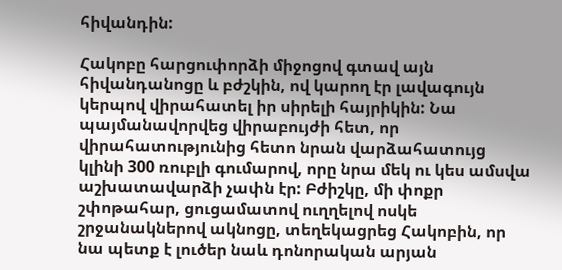հիվանդին:

Հակոբը հարցուփորձի միջոցով գտավ այն հիվանդանոցը և բժշկին, ով կարող էր լավագույն կերպով վիրահատել իր սիրելի հայրիկին: Նա պայմանավորվեց վիրաբույժի հետ, որ վիրահատությունից հետո նրան վարձահատույց կլինի 300 ռուբլի գումարով, որը նրա մեկ ու կես ամսվա աշխատավարձի չափն էր: Բժիշկը, մի փոքր շփոթահար, ցուցամատով ուղղելով ոսկե շրջանակներով ակնոցը, տեղեկացրեց Հակոբին, որ նա պետք է լուծեր նաև դոնորական արյան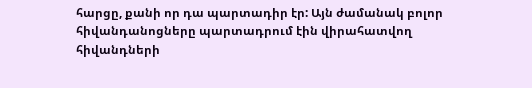հարցը, քանի որ դա պարտադիր էր: Այն ժամանակ բոլոր հիվանդանոցները պարտադրում էին վիրահատվող հիվանդների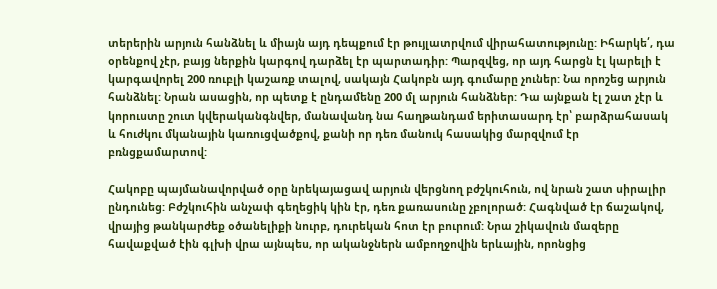տերերին արյուն հանձնել և միայն այդ դեպքում էր թույլատրվում վիրահատությունը: Իհարկե՛, դա օրենքով չէր, բայց ներքին կարգով դարձել էր պարտադիր: Պարզվեց, որ այդ հարցն էլ կարելի է կարգավորել 200 ռուբլի կաշառք տալով, սակայն Հակոբն այդ գումարը չուներ: Նա որոշեց արյուն հանձնել: Նրան ասացին, որ պետք է ընդամենը 200 մլ արյուն հանձներ: Դա այնքան էլ շատ չէր և կորուստը շուտ կվերականգնվեր, մանավանդ նա հաղթանդամ երիտասարդ էր՝ բարձրահասակ և հուժկու մկանային կառուցվածքով, քանի որ դեռ մանուկ հասակից մարզվում էր բռնցքամարտով:

Հակոբը պայմանավորված օրը նրեկայացավ արյուն վերցնող բժշկուհուն, ով նրան շատ սիրալիր ընդունեց: Բժշկուհին անչափ գեղեցիկ կին էր, դեռ քառասունը չբոլորած: Հագնված էր ճաշակով, վրայից թանկարժեք օծանելիքի նուրբ, դուրեկան հոտ էր բուրում: Նրա շիկավուն մազերը հավաքված էին գլխի վրա այնպես, որ ականջներն ամբողջովին երևային, որոնցից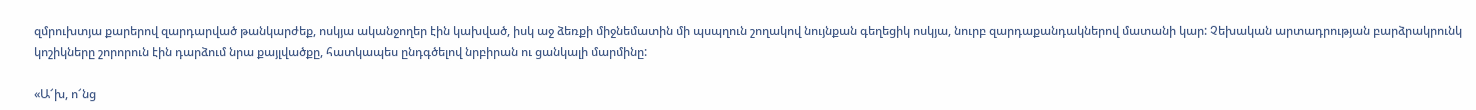զմրուխտյա քարերով զարդարված թանկարժեք, ոսկյա ականջողեր էին կախված, իսկ աջ ձեռքի միջնեմատին մի պսպղուն շողակով նույնքան գեղեցիկ ոսկյա, նուրբ զարդաքանդակներով մատանի կար: Չեխական արտադրության բարձրակրունկ կոշիկները շորորուն էին դարձում նրա քայլվածքը, հատկապես ընդգծելով նրբիրան ու ցանկալի մարմինը:

«Ա՜խ, ո՜նց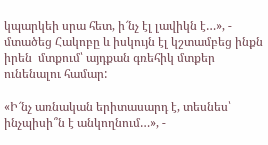կպարկեի սրա հետ, ի՜նչ էլ լավիկն է…», - մտածեց Հակոբը և իսկույն էլ կշտամբեց ինքն իրեն  մտքում՝ այդքան գռեհիկ մտքեր ունենալու համար:

«Ի՜նչ առնական երիտասարդ է, տեսնես՝ ինչպիսի՞ն է անկողնում…», -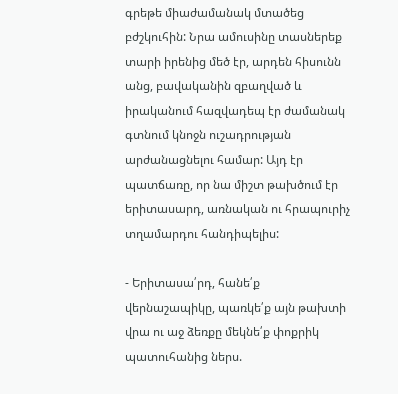գրեթե միաժամանակ մտածեց բժշկուհին: Նրա ամուսինը տասներեք տարի իրենից մեծ էր, արդեն հիսունն անց, բավականին զբաղված և իրականում հազվադեպ էր ժամանակ գտնում կնոջն ուշադրության արժանացնելու համար: Այդ էր պատճառը, որ նա միշտ թախծում էր երիտասարդ, առնական ու հրապուրիչ տղամարդու հանդիպելիս:

- Երիտասա՛րդ, հանե՛ք վերնաշապիկը, պառկե՛ք այն թախտի վրա ու աջ ձեռքը մեկնե՛ք փոքրիկ պատուհանից ներս.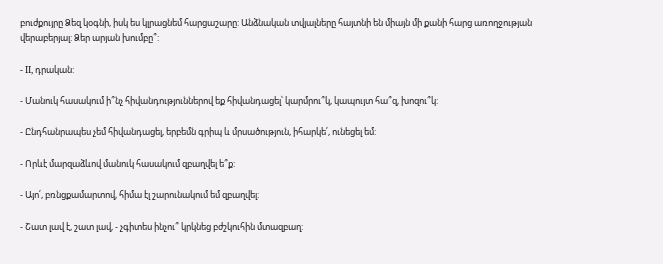բուժքույրը Ձեզ կօգնի, իսկ ես կլրացնեմ հարցաշարը: Անձնական տվյալները հայտնի են միայն մի քանի հարց առողջության վերաբերյալ: Ձեր արյան խումբը՞:

- II, դրական:

- Մանուկ հասակում ի՞նչ հիվանդություններով եք հիվանդացել՝ կարմրու՞կ, կապույտ հա՞զ, խոզու՞կ:

- Ընդհանրապես չեմ հիվանդացել, երբեմն գրիպ և մրսածություն, իհարկե՛, ունեցել եմ:

- Որևէ մարզաձևով մանուկ հասակում զբաղվել ե՞ք:

- Այո՛, բռնցքամարտով, հիմա էլ շարունակում եմ զբաղվել:

- Շատ լավ է, շատ լավ, - չգիտես ինչու՞ կրկնեց բժշկուհին մտազբաղ: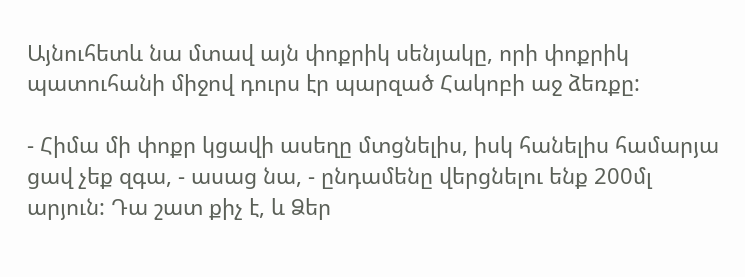Այնուհետև նա մտավ այն փոքրիկ սենյակը, որի փոքրիկ պատուհանի միջով դուրս էր պարզած Հակոբի աջ ձեռքը:

- Հիմա մի փոքր կցավի ասեղը մտցնելիս, իսկ հանելիս համարյա ցավ չեք զգա, - ասաց նա, - ընդամենը վերցնելու ենք 200մլ արյուն: Դա շատ քիչ է, և Ձեր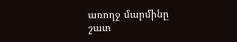առողջ մարմինը շատ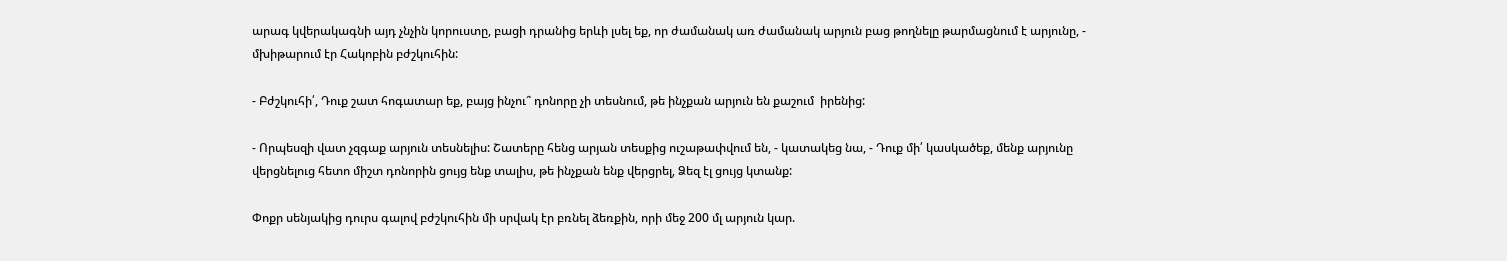արագ կվերակագնի այդ չնչին կորուստը, բացի դրանից երևի լսել եք, որ ժամանակ առ ժամանակ արյուն բաց թողնելը թարմացնում է արյունը, - մխիթարում էր Հակոբին բժշկուհին:

- Բժշկուհի՛, Դուք շատ հոգատար եք, բայց ինչու՞ դոնորը չի տեսնում, թե ինչքան արյուն են քաշում  իրենից:

- Որպեսզի վատ չզգաք արյուն տեսնելիս: Շատերը հենց արյան տեսքից ուշաթափվում են, - կատակեց նա, - Դուք մի՛ կասկածեք, մենք արյունը վերցնելուց հետո միշտ դոնորին ցույց ենք տալիս, թե ինչքան ենք վերցրել, Ձեզ էլ ցույց կտանք:

Փոքր սենյակից դուրս գալով բժշկուհին մի սրվակ էր բռնել ձեռքին, որի մեջ 200 մլ արյուն կար.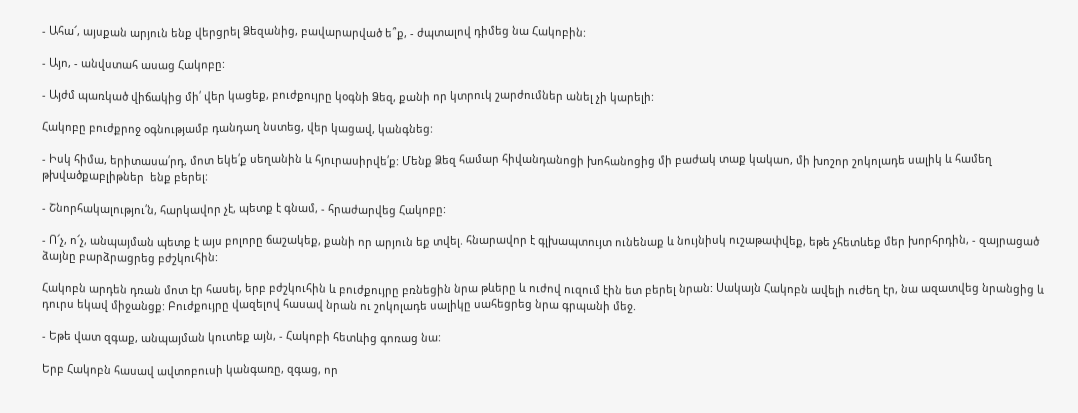- Ահա՜, այսքան արյուն ենք վերցրել Ձեզանից, բավարարված ե՞ք, - ժպտալով դիմեց նա Հակոբին:

- Այո, - անվստահ ասաց Հակոբը:

- Այժմ պառկած վիճակից մի՛ վեր կացեք, բուժքույրը կօգնի Ձեզ, քանի որ կտրուկ շարժումներ անել չի կարելի:

Հակոբը բուժքրոջ օգնությամբ դանդաղ նստեց, վեր կացավ, կանգնեց:

- Իսկ հիմա, երիտասա՛րդ, մոտ եկե՛ք սեղանին և հյուրասիրվե՛ք: Մենք Ձեզ համար հիվանդանոցի խոհանոցից մի բաժակ տաք կակաո, մի խոշոր շոկոլադե սալիկ և համեղ թխվածքաբլիթներ  ենք բերել:

- Շնորհակալությու՛ն, հարկավոր չէ, պետք է գնամ, - հրաժարվեց Հակոբը:

- Ո՜չ, ո՜չ, անպայման պետք է այս բոլորը ճաշակեք, քանի որ արյուն եք տվել. հնարավոր է գլխապտույտ ունենաք և նույնիսկ ուշաթափվեք, եթե չհետևեք մեր խորհրդին, - զայրացած ձայնը բարձրացրեց բժշկուհին:

Հակոբն արդեն դռան մոտ էր հասել, երբ բժշկուհին և բուժքույրը բռնեցին նրա թևերը և ուժով ուզում էին ետ բերել նրան: Սակայն Հակոբն ավելի ուժեղ էր, նա ազատվեց նրանցից և դուրս եկավ միջանցք: Բուժքույրը վազելով հասավ նրան ու շոկոլադե սալիկը սահեցրեց նրա գրպանի մեջ.

- Եթե վատ զգաք, անպայման կուտեք այն, - Հակոբի հետևից գոռաց նա:

Երբ Հակոբն հասավ ավտոբուսի կանգառը, զգաց, որ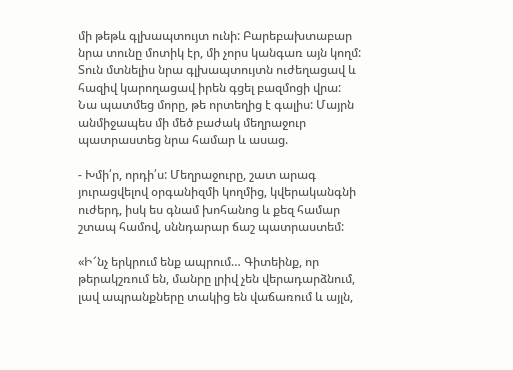մի թեթև գլխապտույտ ունի: Բարեբախտաբար նրա տունը մոտիկ էր, մի չորս կանգառ այն կողմ: Տուն մտնելիս նրա գլխապտույտն ուժեղացավ և հազիվ կարողացավ իրեն գցել բազմոցի վրա: Նա պատմեց մորը, թե որտեղից է գալիս: Մայրն անմիջապես մի մեծ բաժակ մեղրաջուր պատրաստեց նրա համար և ասաց.

- Խմի՛ր, որդի՛ս: Մեղրաջուրը, շատ արագ յուրացվելով օրգանիզմի կողմից, կվերականգնի ուժերդ, իսկ ես գնամ խոհանոց և քեզ համար շտապ համով, սննդարար ճաշ պատրաստեմ:

«Ի՜նչ երկրում ենք ապրում… Գիտեինք, որ թերակշռում են, մանրը լրիվ չեն վերադարձնում, լավ ապրանքները տակից են վաճառում և այլն,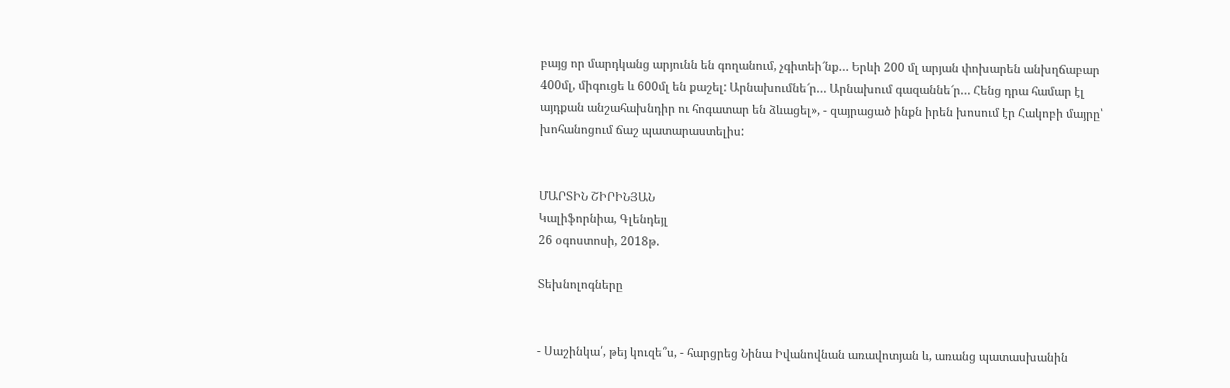բայց որ մարդկանց արյունն են գողանում, չգիտեի՜նք… Երևի 200 մլ արյան փոխարեն անխղճաբար 400մլ, միգուցե և 600մլ են քաշել: Արնախումնե՜ր… Արնախում գազաննե՜ր… Հենց դրա համար էլ այդքան անշահախնդիր ու հոգատար են ձևացել», - զայրացած ինքն իրեն խոսում էր Հակոբի մայրը՝ խոհանոցում ճաշ պատարաստելիս:


ՄԱՐՏԻՆ ՇԻՐԻՆՅԱՆ
Կալիֆորնիա, Գլենդեյլ
26 օգոստոսի, 2018թ.

Տեխնոլոգները


- Սաշինկա՛, թեյ կուզե՞ս, - հարցրեց Նինա Իվանովնան առավոտյան և, առանց պատասխանին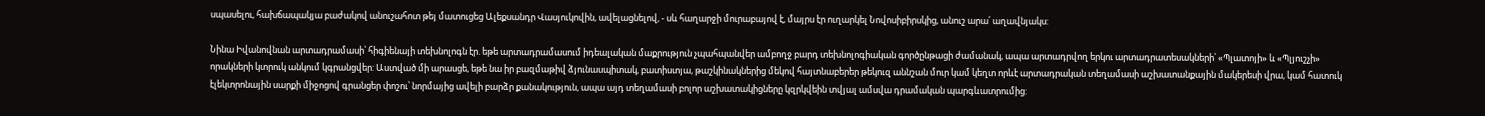սպասելու, հախճապակյա բաժակով անուշահոտ թեյ մատուցեց Ալեքսանդր Վասյուկովին, ավելացնելով, - սև հաղարջի մուրաբայով է, մայրս էր ուղարկել Նովոսիբիրսկից, անուշ արա՛ աղավնյակս:

Նինա Իվանովնան արտադրամասի՝ հիգիենայի տեխնոլոգն էր. եթե արտադրամասում իդեալական մաքրություն չպահպանվեր ամբողջ բարդ տեխնոլոգիական գործընթացի ժամանակ, ապա արտադրվող երկու արտադրատեսակների՝ «Պլատոյի» և «Պլյուշչի» որակների կտրուկ անկում կգրանցվեր: Աստված մի արասցե, եթե նա իր բազմաթիվ ձյունասպիտակ, բատիստյա, թաշկինակներից մեկով հայտնաբերեր թեկուզ աննշան մուր կամ կեղտ որևէ արտադրական տեղամասի աշխատանքային մակերեսի վրա, կամ հատուկ էլեկտրոնային սարքի միջոցով գրանցեր փոշու՝ նորմայից ավելի բարձր քանակություն, ապա այդ տեղամասի բոլոր աշխատակիցները կզրկվեին տվյալ ամսվա դրամական պարգևատրումից: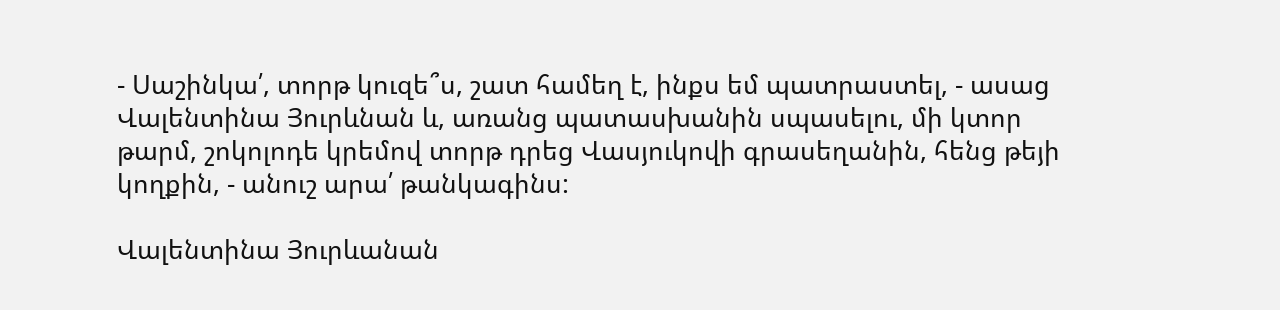- Սաշինկա՛, տորթ կուզե՞ս, շատ համեղ է, ինքս եմ պատրաստել, - ասաց Վալենտինա Յուրևնան և, առանց պատասխանին սպասելու, մի կտոր թարմ, շոկոլոդե կրեմով տորթ դրեց Վասյուկովի գրասեղանին, հենց թեյի կողքին, - անուշ արա՛ թանկագինս:

Վալենտինա Յուրևանան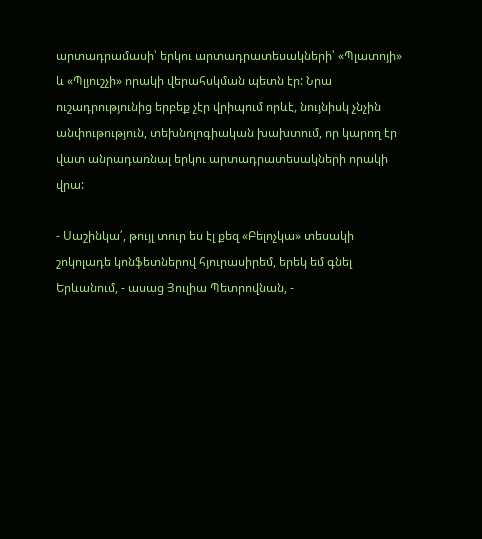արտադրամասի՝ երկու արտադրատեսակների՝ «Պլատոյի» և «Պլյուշչի» որակի վերահսկման պետն էր: Նրա ուշադրությունից երբեք չէր վրիպում որևէ, նույնիսկ չնչին անփութություն, տեխնոլոգիական խախտում, որ կարող էր վատ անրադառնալ երկու արտադրատեսակների որակի վրա:

- Սաշինկա՛, թույլ տուր ես էլ քեզ «Բելոչկա» տեսակի շոկոլադե կոնֆետներով հյուրասիրեմ, երեկ եմ գնել Երևանում, - ասաց Յուլիա Պետրովնան, -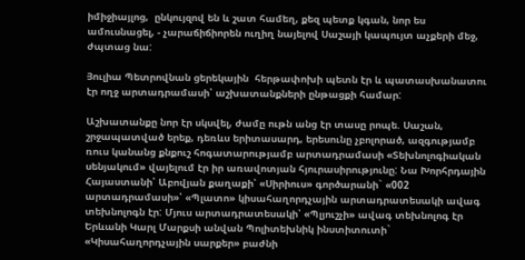իմիջիայլոց,  ընկույզով են և շատ համեղ, քեզ պետք կգան, նոր ես ամուսնացել, - չարաճիճիորեն ուղիղ նայելով Սաշայի կապույտ աչքերի մեջ, ժպտաց նա:

Յուլիա Պետրովնան ցերեկային  հերթափոխի պետն էր և պատասխանատու էր ողջ արտադրամասի՝ աշխատանքների ընթացքի համար:

Աշխատանքը նոր էր սկսվել, ժամը ութն անց էր տասը րոպե. Սաշան, շրջապատված երեք, դեռևս երիտասարդ, երեսունը չբոլորած, ազգությամբ ռուս կանանց քնքուշ հոգատարությամբ արտադրամասի «Տեխնոլոգիական սենյակում» վայելում էր իր առավոտյան հյուրասիրությունը: Նա Խորհրդային Հայաստանի՝ Աբովյան քաղաքի՝ «Սիրիուս» գործարանի` «002 արտադրամասի»՝ «Պլատո» կիսահաղորդչային արտադրատեսակի ավագ տեխնոլոգն էր: Մյուս արտադրատեսակի՝ «Պլյուշչի» ավագ տեխնոլոգ էր Երևանի Կարլ Մարքսի անվան Պոլիտեխնիկ ինստիտուտի` «Կիսահաղորդչային սարքեր» բաժնի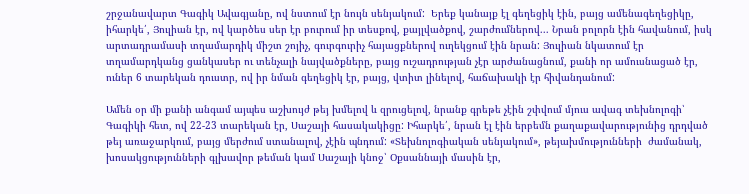շրջանավարտ Գագիկ Ավագյանը, ով նստում էր նույն սենյակում:  Երեք կանայք էլ գեղեցիկ էին, բայց ամենագեղեցիկը, իհարկե՛, Յուլիան էր, ով կարծես սեր էր բուրում իր տեսքով, քայլվածքով, շարժումներով... Նրան բոլորն էին հավանում, իսկ արտադրամասի տղամարդիկ միշտ շոյիչ, գուրգուրիչ հայացքներով ուղեկցում էին նրան: Յուլիան նկատում էր տղամարդկանց ցանկասեր ու տենչալի նայվածքները, բայց ուշադրության չէր արժանացնում, քանի որ ամուսնացած էր, ուներ 6 տարեկան դուստր, ով իր նման գեղեցիկ էր, բայց, վտիտ լինելով, հաճախակի էր հիվանդանում:

Ամեն օր մի քանի անգամ այպես աշխույժ թեյ խմելով և զրուցելով, նրանք գրեթե չէին շփվում մյուս ավագ տեխնոլոգի՝ Գագիկի հետ, ով 22-23 տարեկան էր, Սաշայի հասակակիցը: Իհարկե՛, նրան էլ էին երբեմն քաղաքավարությունից դրդված թեյ առաջարկում, բայց մերժում ստանալով, չէին պնդում: «Տեխնոլոգիական սենյակում», թեյախմությունների  ժամանակ, խոսակցությունների գլխավոր թեման կամ Սաշայի կնոջ՝ Օքսաննայի մասին էր,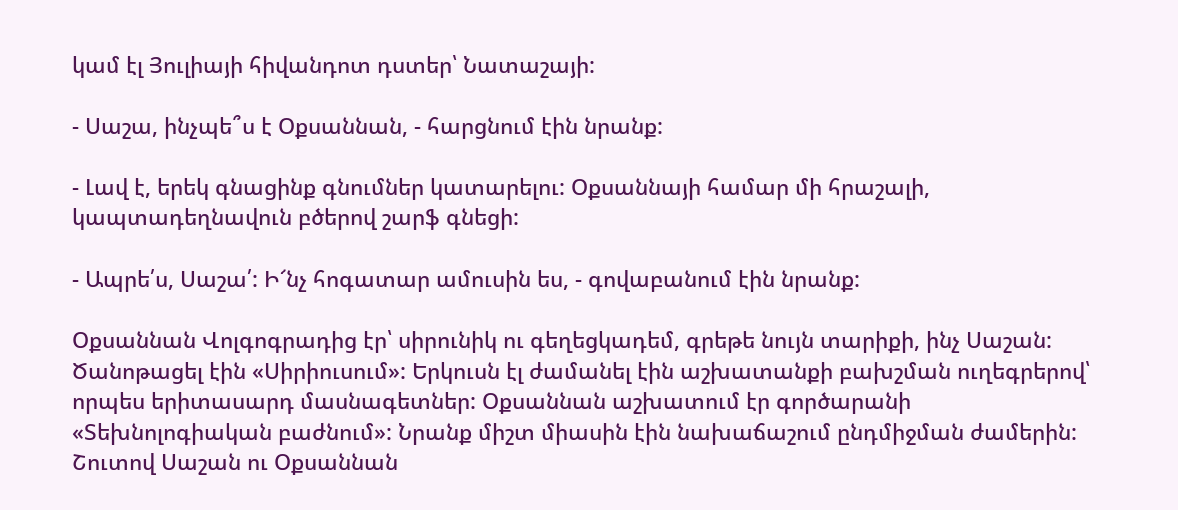կամ էլ Յուլիայի հիվանդոտ դստեր՝ Նատաշայի:

- Սաշա, ինչպե՞ս է Օքսաննան, - հարցնում էին նրանք:

- Լավ է, երեկ գնացինք գնումներ կատարելու: Օքսաննայի համար մի հրաշալի, կապտադեղնավուն բծերով շարֆ գնեցի:

- Ապրե՛ս, Սաշա՛: Ի՜նչ հոգատար ամուսին ես, - գովաբանում էին նրանք:

Օքսաննան Վոլգոգրադից էր՝ սիրունիկ ու գեղեցկադեմ, գրեթե նույն տարիքի, ինչ Սաշան: Ծանոթացել էին «Սիրիուսում»: Երկուսն էլ ժամանել էին աշխատանքի բախշման ուղեգրերով՝ որպես երիտասարդ մասնագետներ: Օքսաննան աշխատում էր գործարանի «Տեխնոլոգիական բաժնում»: Նրանք միշտ միասին էին նախաճաշում ընդմիջման ժամերին: Շուտով Սաշան ու Օքսաննան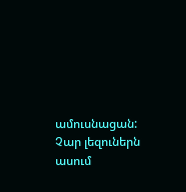ամուսնացան: Չար լեզուներն ասում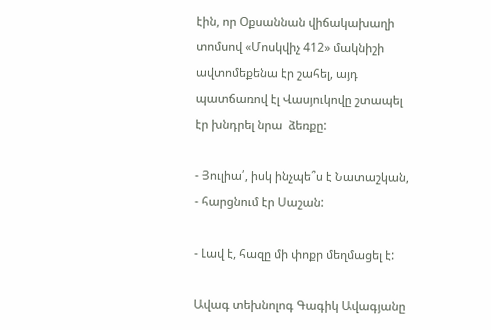էին, որ Օքսաննան վիճակախաղի տոմսով «Մոսկվիչ 412» մակնիշի ավտոմեքենա էր շահել, այդ պատճառով էլ Վասյուկովը շտապել էր խնդրել նրա  ձեռքը:

- Յուլիա՛, իսկ ինչպե՞ս է Նատաշկան, - հարցնում էր Սաշան:

- Լավ է, հազը մի փոքր մեղմացել է:

Ավագ տեխնոլոգ Գագիկ Ավագյանը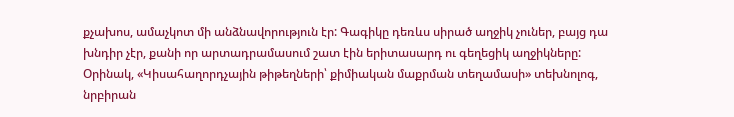քչախոս, ամաչկոտ մի անձնավորություն էր: Գագիկը դեռևս սիրած աղջիկ չուներ, բայց դա խնդիր չէր, քանի որ արտադրամասում շատ էին երիտասարդ ու գեղեցիկ աղջիկները: Օրինակ, «Կիսահաղորդչային թիթեղների՝ քիմիական մաքրման տեղամասի» տեխնոլոգ, նրբիրան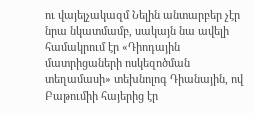ու վայելչակազմ Նելին անտարբեր չէր նրա նկատմամբ, սակայն նա ավելի համակրում էր «Դիոդային մատրիցաների ոսկեզոծման տեղամասի» տեխնոլոգ Դիանային, ով Բաթումիի հայերից էր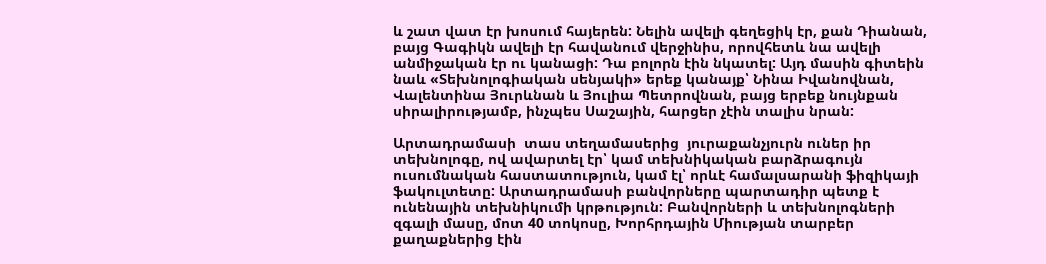և շատ վատ էր խոսում հայերեն: Նելին ավելի գեղեցիկ էր, քան Դիանան, բայց Գագիկն ավելի էր հավանում վերջինիս, որովհետև նա ավելի անմիջական էր ու կանացի: Դա բոլորն էին նկատել: Այդ մասին գիտեին նաև «Տեխնոլոգիական սենյակի» երեք կանայք՝ Նինա Իվանովնան, Վալենտինա Յուրևնան և Յուլիա Պետրովնան, բայց երբեք նույնքան սիրալիրությամբ, ինչպես Սաշային, հարցեր չէին տալիս նրան:

Արտադրամասի  տաս տեղամասերից  յուրաքանչյուրն ուներ իր տեխնոլոգը, ով ավարտել էր՝ կամ տեխնիկական բարձրագույն ուսումնական հաստատություն, կամ էլ՝ որևէ համալսարանի ֆիզիկայի ֆակուլտետը: Արտադրամասի բանվորները պարտադիր պետք է ունենային տեխնիկումի կրթություն: Բանվորների և տեխնոլոգների զգալի մասը, մոտ 40 տոկոսը, Խորհրդային Միության տարբեր քաղաքներից էին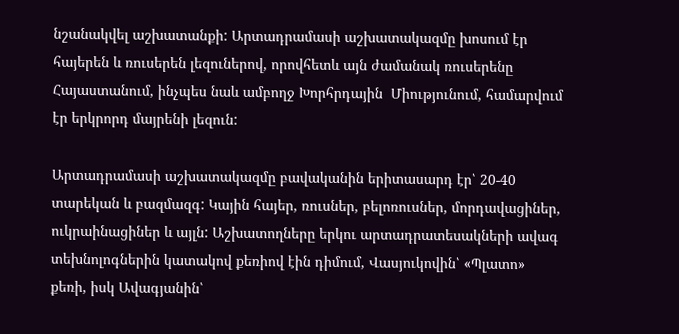նշանակվել աշխատանքի: Արտադրամասի աշխատակազմը խոսում էր հայերեն և ռուսերեն լեզուներով, որովհետև այն ժամանակ ռուսերենը Հայաստանում, ինչպես նաև ամբողջ Խորհրդային  Միությունում, համարվում էր երկրորդ մայրենի լեզուն:

Արտադրամասի աշխատակազմը բավականին երիտասարդ էր՝ 20-40 տարեկան և բազմազգ: Կային հայեր, ռուսներ, բելոռուսներ, մորդավացիներ, ուկրաինացիներ և այլն: Աշխատողները երկու արտադրատեսակների ավագ տեխնոլոգներին կատակով քեռիով էին դիմում, Վասյուկովին՝ «Պլատո» քեռի, իսկ Ավագյանին՝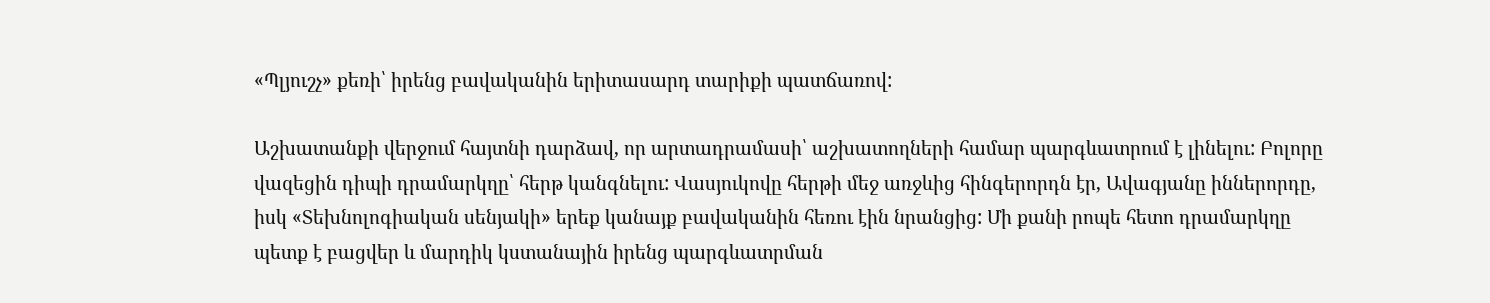«Պլյուշչ» քեռի՝ իրենց բավականին երիտասարդ տարիքի պատճառով:

Աշխատանքի վերջում հայտնի դարձավ, որ արտադրամասի՝ աշխատողների համար պարգևատրում է լինելու: Բոլորը վազեցին դիպի դրամարկղը՝ հերթ կանգնելու: Վասյուկովը հերթի մեջ առջևից հինգերորդն էր, Ավագյանը իններորդը, իսկ «Տեխնոլոգիական սենյակի» երեք կանայք բավականին հեռու էին նրանցից: Մի քանի րոպե հետո դրամարկղը պետք է բացվեր և մարդիկ կստանային իրենց պարգևատրման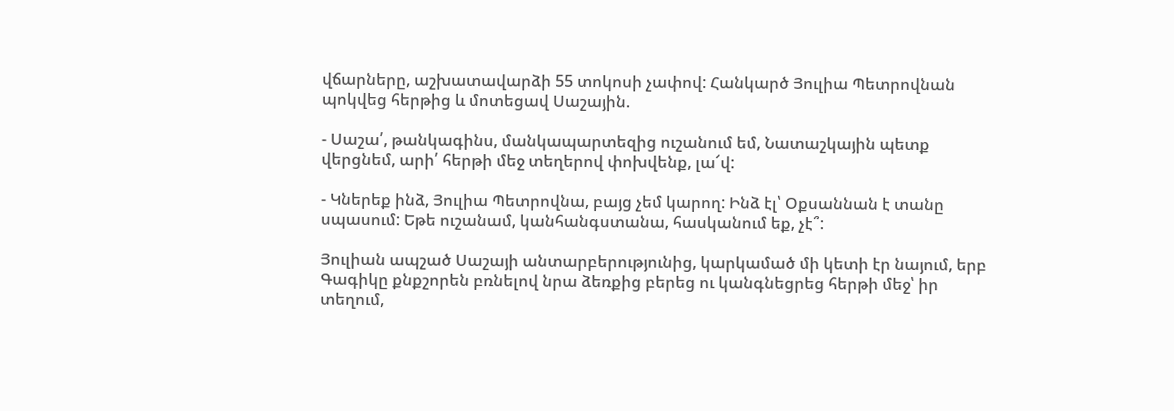վճարները, աշխատավարձի 55 տոկոսի չափով: Հանկարծ Յուլիա Պետրովնան պոկվեց հերթից և մոտեցավ Սաշային.

- Սաշա՛, թանկագինս, մանկապարտեզից ուշանում եմ, Նատաշկային պետք վերցնեմ, արի՛ հերթի մեջ տեղերով փոխվենք, լա՜վ:

- Կներեք ինձ, Յուլիա Պետրովնա, բայց չեմ կարող: Ինձ էլ՝ Օքսաննան է տանը սպասում: Եթե ուշանամ, կանհանգստանա, հասկանում եք, չէ՞:

Յուլիան ապշած Սաշայի անտարբերությունից, կարկամած մի կետի էր նայում, երբ Գագիկը քնքշորեն բռնելով նրա ձեռքից բերեց ու կանգնեցրեց հերթի մեջ՝ իր տեղում,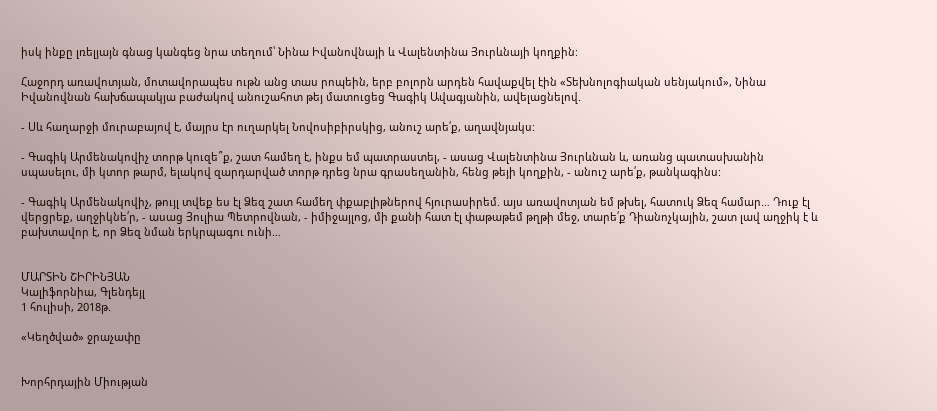իսկ ինքը լռելյայն գնաց կանգեց նրա տեղում՝ Նինա Իվանովնայի և Վալենտինա Յուրևնայի կողքին:

Հաջորդ առավոտյան, մոտավորապես ութն անց տաս րոպեին, երբ բոլորն արդեն հավաքվել էին «Տեխնոլոգիական սենյակում», Նինա Իվանովնան հախճապակյա բաժակով անուշահոտ թեյ մատուցեց Գագիկ Ավագյանին, ավելացնելով.

- Սև հաղարջի մուրաբայով է, մայրս էր ուղարկել Նովոսիբիրսկից, անուշ արե՛ք, աղավնյակս:

- Գագիկ Արմենակովիչ տորթ կուզե՞ք, շատ համեղ է, ինքս եմ պատրաստել, - ասաց Վալենտինա Յուրևնան և, առանց պատասխանին սպասելու, մի կտոր թարմ, ելակով զարդարված տորթ դրեց նրա գրասեղանին, հենց թեյի կողքին, - անուշ արե՛ք, թանկագինս:

- Գագիկ Արմենակովիչ, թույլ տվեք ես էլ Ձեզ շատ համեղ փքաբլիթներով հյուրասիրեմ. այս առավոտյան եմ թխել, հատուկ Ձեզ համար… Դուք էլ վերցրեք, աղջիկնե՛ր, - ասաց Յուլիա Պետրովնան, - իմիջայլոց, մի քանի հատ էլ փաթաթեմ թղթի մեջ, տարե՛ք Դիանոչկային, շատ լավ աղջիկ է և բախտավոր է, որ Ձեզ նման երկրպագու ունի…


ՄԱՐՏԻՆ ՇԻՐԻՆՅԱՆ
Կալիֆորնիա, Գլենդեյլ
1 հուլիսի, 2018թ.

«Կեղծված» ջրաչափը


Խորհրդային Միության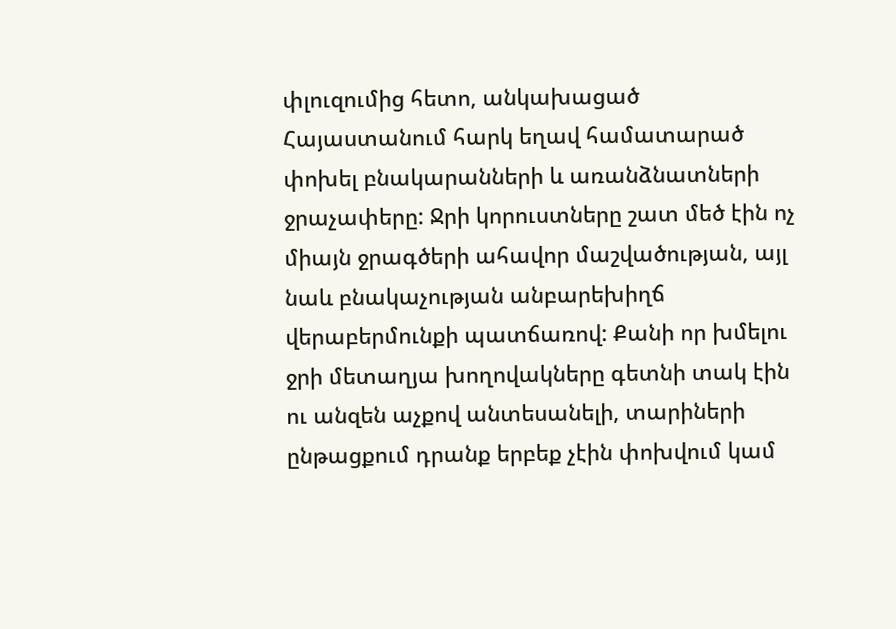փլուզումից հետո, անկախացած Հայաստանում հարկ եղավ համատարած փոխել բնակարանների և առանձնատների ջրաչափերը: Ջրի կորուստները շատ մեծ էին ոչ միայն ջրագծերի ահավոր մաշվածության, այլ նաև բնակաչության անբարեխիղճ վերաբերմունքի պատճառով: Քանի որ խմելու ջրի մետաղյա խողովակները գետնի տակ էին ու անզեն աչքով անտեսանելի, տարիների ընթացքում դրանք երբեք չէին փոխվում կամ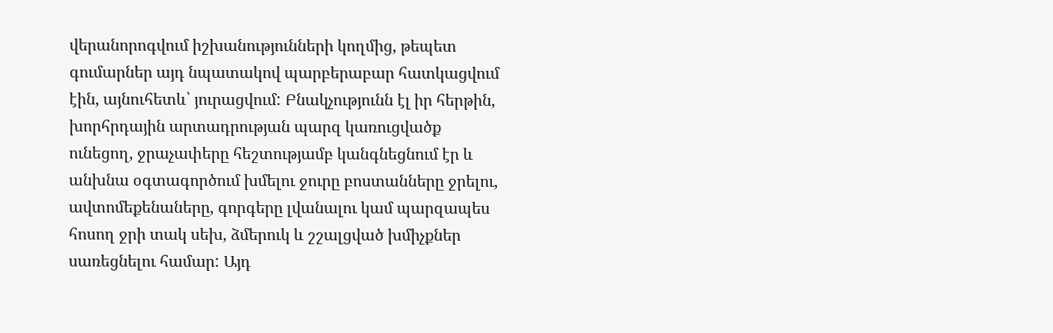վերանորոգվում իշխանությունների կողմից, թեպետ գումարներ այդ նպատակով պարբերաբար հատկացվում էին, այնուհետև՝ յուրացվում: Բնակչությունն էլ իր հերթին, խորհրդային արտադրության պարզ կառուցվածք ունեցող, ջրաչափերը հեշտությամբ կանգնեցնում էր և անխնա օգտագործում խմելու ջուրը բոստանները ջրելու, ավտոմեքենաները, գորգերը լվանալու կամ պարզապես հոսող ջրի տակ սեխ, ձմերուկ և շշալցված խմիչքներ սառեցնելու համար: Այդ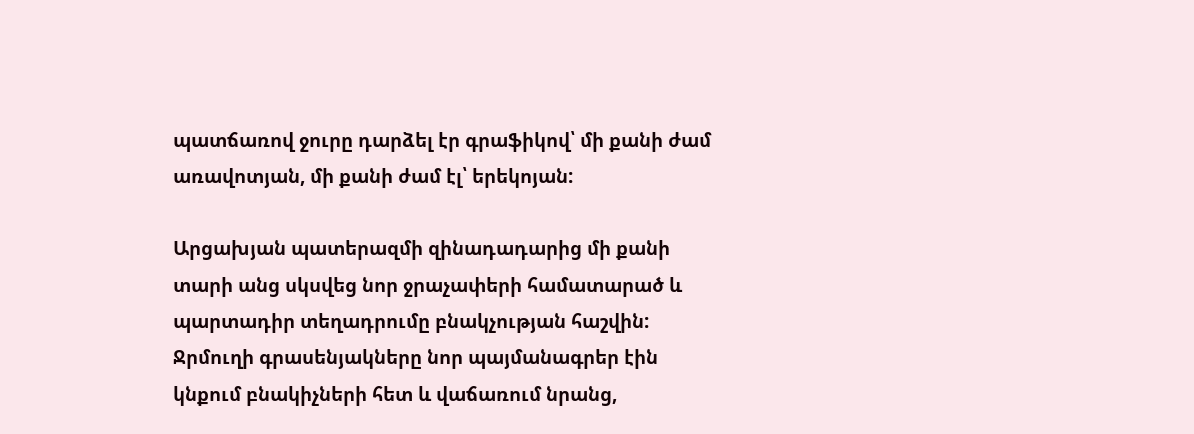պատճառով ջուրը դարձել էր գրաֆիկով՝ մի քանի ժամ առավոտյան, մի քանի ժամ էլ՝ երեկոյան:

Արցախյան պատերազմի զինադադարից մի քանի տարի անց սկսվեց նոր ջրաչափերի համատարած և պարտադիր տեղադրումը բնակչության հաշվին: Ջրմուղի գրասենյակները նոր պայմանագրեր էին կնքում բնակիչների հետ և վաճառում նրանց,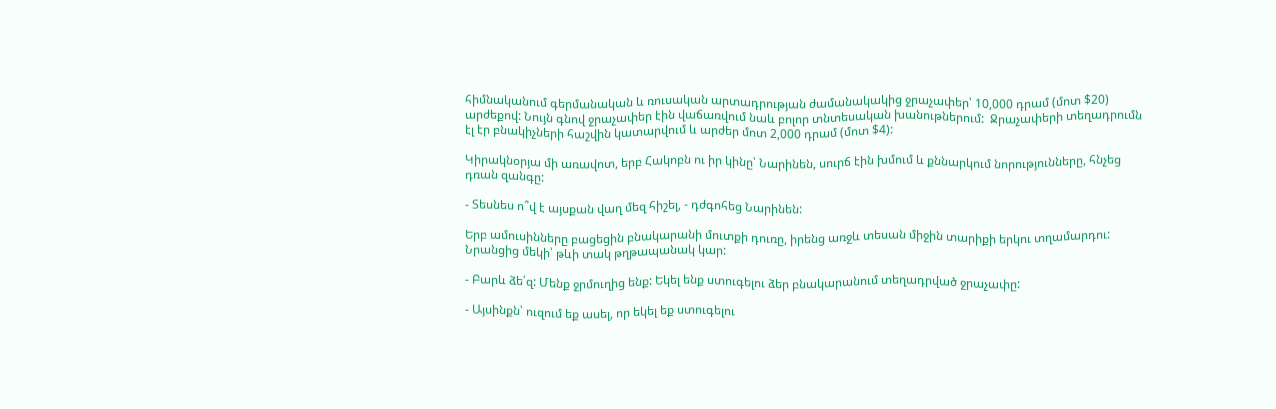հիմնականում գերմանական և ռուսական արտադրության ժամանակակից ջրաչափեր՝ 10,000 դրամ (մոտ $20) արժեքով: Նույն գնով ջրաչափեր էին վաճառվում նաև բոլոր տնտեսական խանութներում:  Ջրաչափերի տեղադրումն էլ էր բնակիչների հաշվին կատարվում և արժեր մոտ 2,000 դրամ (մոտ $4):

Կիրակնօրյա մի առավոտ, երբ Հակոբն ու իր կինը՝ Նարինեն, սուրճ էին խմում և քննարկում նորությունները, հնչեց դռան զանգը:

- Տեսնես ո՞վ է այսքան վաղ մեզ հիշել, - դժգոհեց Նարինեն:

Երբ ամուսինները բացեցին բնակարանի մուտքի դուռը, իրենց առջև տեսան միջին տարիքի երկու տղամարդու: Նրանցից մեկի՝ թևի տակ թղթապանակ կար:

- Բարև ձե՛զ: Մենք ջրմուղից ենք: Եկել ենք ստուգելու ձեր բնակարանում տեղադրված ջրաչափը:

- Այսինքն՝ ուզում եք ասել, որ եկել եք ստուգելու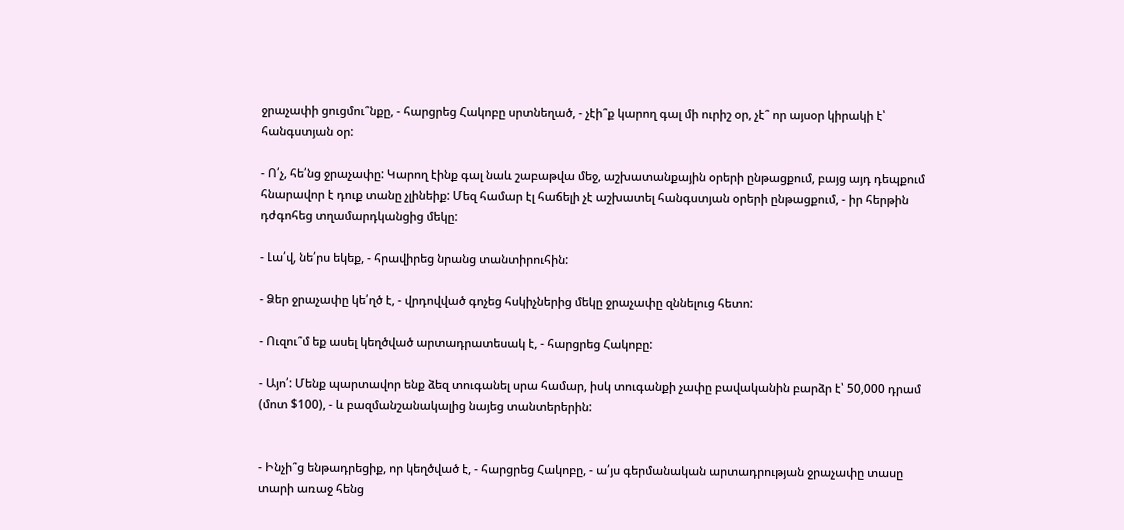ջրաչափի ցուցմու՞նքը, - հարցրեց Հակոբը սրտնեղած, - չէի՞ք կարող գալ մի ուրիշ օր, չէ՞ որ այսօր կիրակի է՝ հանգստյան օր:

- Ո՛չ, հե՛նց ջրաչափը: Կարող էինք գալ նաև շաբաթվա մեջ, աշխատանքային օրերի ընթացքում, բայց այդ դեպքում հնարավոր է դուք տանը չլինեիք: Մեզ համար էլ հաճելի չէ աշխատել հանգստյան օրերի ընթացքում, - իր հերթին դժգոհեց տղամարդկանցից մեկը:

- Լա՛վ, նե՛րս եկեք, - հրավիրեց նրանց տանտիրուհին:

- Ձեր ջրաչափը կե՛ղծ է, - վրդովված գոչեց հսկիչներից մեկը ջրաչափը զննելուց հետո:

- Ուզու՞մ եք ասել կեղծված արտադրատեսակ է, - հարցրեց Հակոբը:

- Այո՛: Մենք պարտավոր ենք ձեզ տուգանել սրա համար, իսկ տուգանքի չափը բավականին բարձր է՝ 50,000 դրամ (մոտ $100), - և բազմանշանակալից նայեց տանտերերին:


- Ինչի՞ց ենթադրեցիք, որ կեղծված է, - հարցրեց Հակոբը, - ա՛յս գերմանական արտադրության ջրաչափը տասը տարի առաջ հենց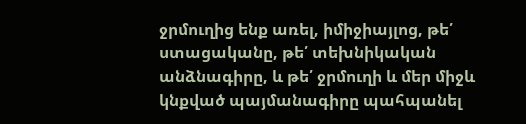ջրմուղից ենք առել, իմիջիայլոց, թե՛ ստացականը, թե՛ տեխնիկական անձնագիրը, և թե՛ ջրմուղի և մեր միջև կնքված պայմանագիրը պահպանել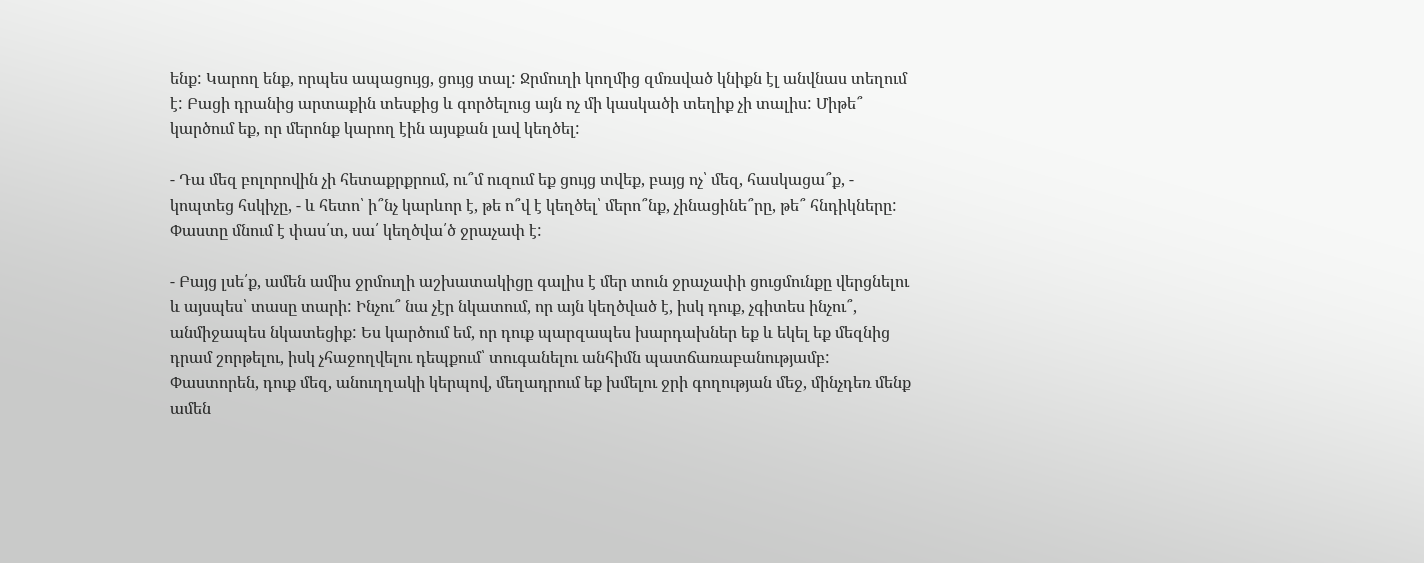ենք: Կարող ենք, որպես ապացույց, ցույց տալ: Ջրմուղի կողմից զմռսված կնիքն էլ անվնաս տեղում է: Բացի դրանից արտաքին տեսքից և գործելուց այն ոչ մի կասկածի տեղիք չի տալիս: Միթե՞ կարծում եք, որ մերոնք կարող էին այսքան լավ կեղծել:

- Դա մեզ բոլորովին չի հետաքրքրում, ու՞մ ուզում եք ցույց տվեք, բայց ոչ՝ մեզ, հասկացա՞ք, - կոպտեց հսկիչը, - և հետո՝ ի՞նչ կարևոր է, թե ո՞վ է կեղծել՝ մերո՞նք, չինացինե՞րը, թե՞ հնդիկները: Փաստը մնում է փաս՛տ, սա՛ կեղծվա՛ծ ջրաչափ է:

- Բայց լսե՛ք, ամեն ամիս ջրմուղի աշխատակիցը գալիս է մեր տուն ջրաչափի ցուցմունքը վերցնելու և այսպես՝ տասը տարի: Ինչու՞ նա չէր նկատում, որ այն կեղծված է, իսկ դուք, չգիտես ինչու՞, անմիջապես նկատեցիք: Ես կարծում եմ, որ դուք պարզապես խարդախներ եք և եկել եք մեզնից դրամ շորթելու, իսկ չհաջողվելու դեպքում՝ տուգանելու անհիմն պատճառաբանությամբ: Փաստորեն, դուք մեզ, անուղղակի կերպով, մեղադրում եք խմելու ջրի գողության մեջ, մինչդեռ մենք ամեն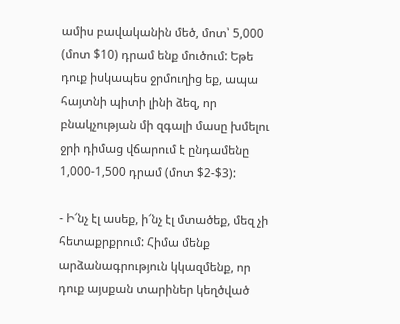ամիս բավականին մեծ, մոտ՝ 5,000 (մոտ $10) դրամ ենք մուծում: Եթե դուք իսկապես ջրմուղից եք, ապա հայտնի պիտի լինի ձեզ, որ բնակչության մի զգալի մասը խմելու ջրի դիմաց վճարում է ընդամենը 1,000-1,500 դրամ (մոտ $2-$3):

- Ի՜նչ էլ ասեք, ի՜նչ էլ մտածեք, մեզ չի հետաքրքրում: Հիմա մենք արձանագրություն կկազմենք, որ դուք այսքան տարիներ կեղծված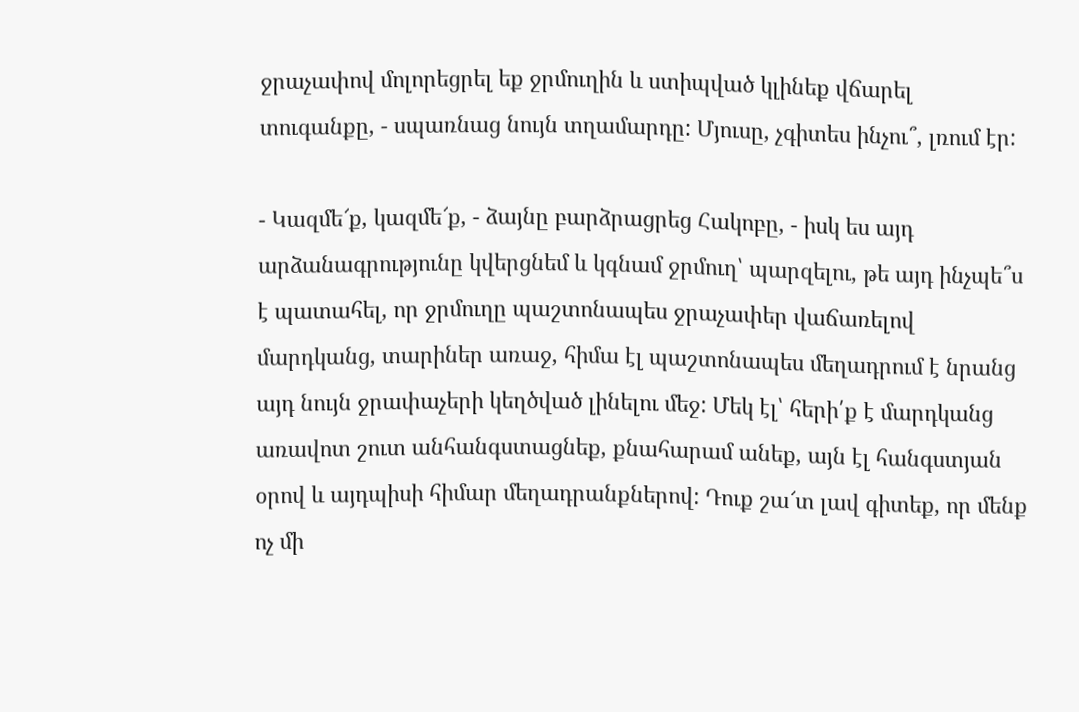ջրաչափով մոլորեցրել եք ջրմուղին և ստիպված կլինեք վճարել տուգանքը, - սպառնաց նույն տղամարդը: Մյուսը, չգիտես ինչու՞, լռում էր:

- Կազմե՜ք, կազմե՜ք, - ձայնը բարձրացրեց Հակոբը, - իսկ ես այդ արձանագրությունը կվերցնեմ և կգնամ ջրմուղ՝ պարզելու, թե այդ ինչպե՞ս է պատահել, որ ջրմուղը պաշտոնապես ջրաչափեր վաճառելով մարդկանց, տարիներ առաջ, հիմա էլ պաշտոնապես մեղադրում է նրանց այդ նույն ջրափաչերի կեղծված լինելու մեջ: Մեկ էլ՝ հերի՛ք է մարդկանց առավոտ շուտ անհանգստացնեք, քնահարամ անեք, այն էլ հանգստյան օրով և այդպիսի հիմար մեղադրանքներով: Դուք շա՜տ լավ գիտեք, որ մենք ոչ մի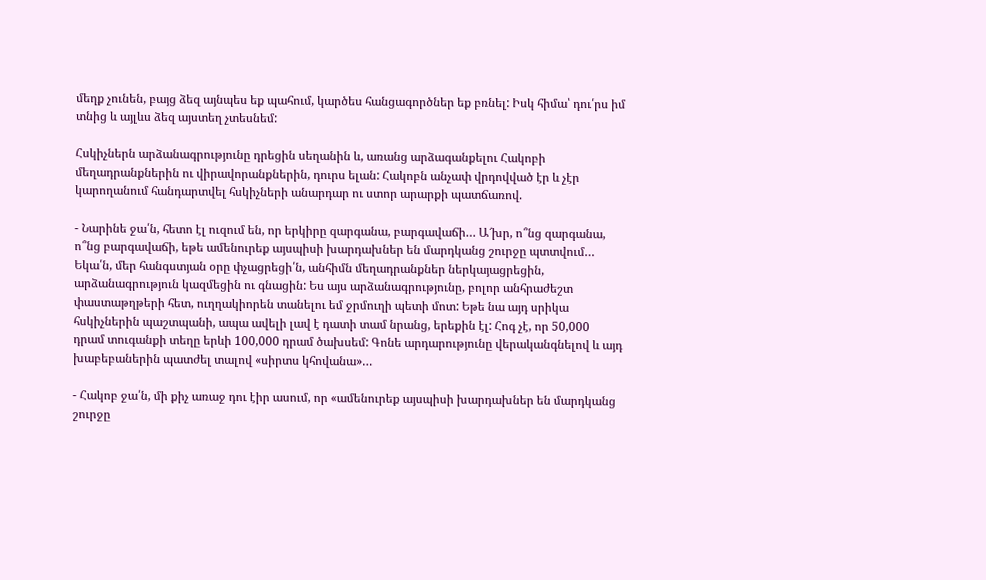մեղք չունեն, բայց ձեզ այնպես եք պահում, կարծես հանցագործներ եք բռնել: Իսկ հիմա՝ դու՛րս իմ տնից և այլևս ձեզ այստեղ չտեսնեմ:

Հսկիչներն արձանագրությունը դրեցին սեղանին և, առանց արձագանքելու Հակոբի մեղադրանքներին ու վիրավորանքներին, դուրս ելան: Հակոբն անչափ վրդովված էր և չէր կարողանում հանդարտվել հսկիչների անարդար ու ստոր արարքի պատճառով.

- Նարինե ջա՛ն, հետո էլ ուզում են, որ երկիրը զարգանա, բարգավաճի… Ա՜խր, ո՞նց զարգանա, ո՞նց բարգավաճի, եթե ամենուրեք այսպիսի խարդախներ են մարդկանց շուրջը պտտվում… Եկա՛ն, մեր հանգստյան օրը փչացրեցի՛ն, անհիմն մեղադրանքներ ներկայացրեցին, արձանագրություն կազմեցին ու գնացին: Ես այս արձանագրությունը, բոլոր անհրաժեշտ փաստաթղթերի հետ, ուղղակիորեն տանելու եմ ջրմուղի պետի մոտ: Եթե նա այդ սրիկա հսկիչներին պաշտպանի, ապա ավելի լավ է դատի տամ նրանց, երեքին էլ: Հոգ չէ, որ 50,000 դրամ տուգանքի տեղը երևի 100,000 դրամ ծախսեմ: Գոնե արդարությունը վերականգնելով և այդ խաբեբաներին պատժել տալով «սիրտս կհովանա»…

- Հակոբ ջա՛ն, մի քիչ առաջ դու էիր ասում, որ «ամենուրեք այսպիսի խարդախներ են մարդկանց շուրջը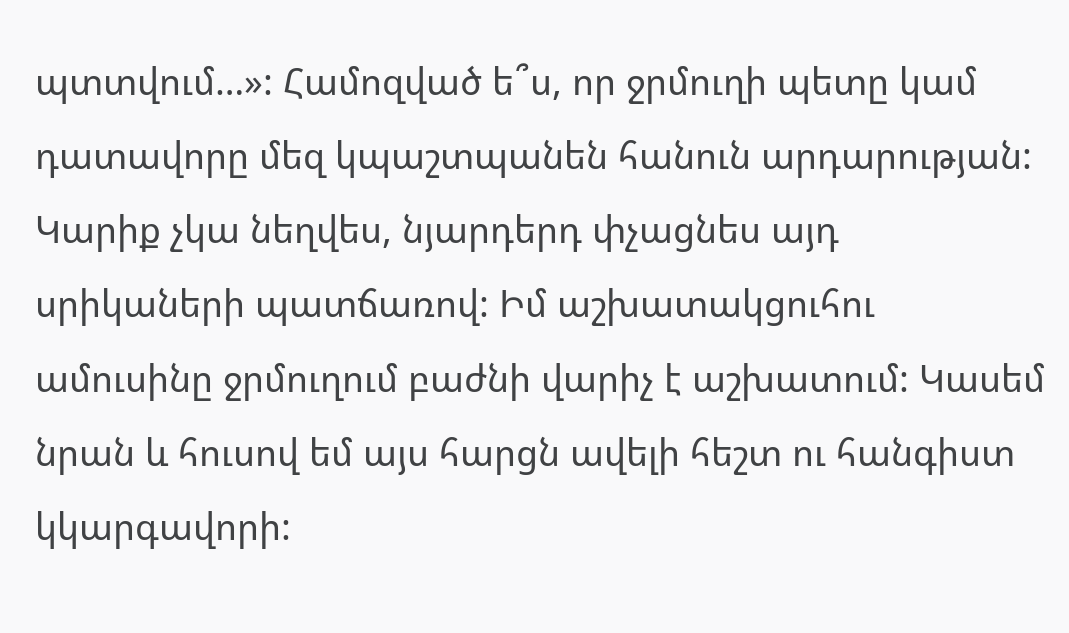պտտվում…»: Համոզված ե՞ս, որ ջրմուղի պետը կամ դատավորը մեզ կպաշտպանեն հանուն արդարության: Կարիք չկա նեղվես, նյարդերդ փչացնես այդ սրիկաների պատճառով: Իմ աշխատակցուհու ամուսինը ջրմուղում բաժնի վարիչ է աշխատում: Կասեմ նրան և հուսով եմ այս հարցն ավելի հեշտ ու հանգիստ կկարգավորի: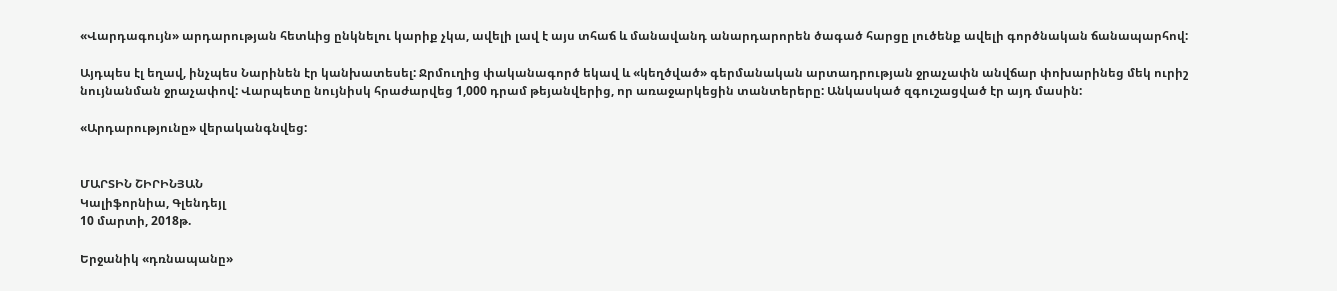«Վարդագույն» արդարության հետևից ընկնելու կարիք չկա, ավելի լավ է այս տհաճ և մանավանդ անարդարորեն ծագած հարցը լուծենք ավելի գործնական ճանապարհով:

Այդպես էլ եղավ, ինչպես Նարինեն էր կանխատեսել: Ջրմուղից փականագործ եկավ և «կեղծված» գերմանական արտադրության ջրաչափն անվճար փոխարինեց մեկ ուրիշ նույնանման ջրաչափով: Վարպետը նույնիսկ հրաժարվեց 1,000 դրամ թեյանվերից, որ առաջարկեցին տանտերերը: Անկասկած զգուշացված էր այդ մասին:

«Արդարությունը» վերականգնվեց:


ՄԱՐՏԻՆ ՇԻՐԻՆՅԱՆ
Կալիֆորնիա, Գլենդեյլ
10 մարտի, 2018թ.

Երջանիկ «դռնապանը»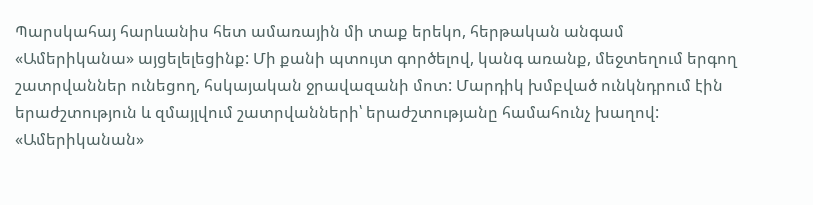Պարսկահայ հարևանիս հետ ամառային մի տաք երեկո, հերթական անգամ «Ամերիկանա» այցելելեցինք: Մի քանի պտույտ գործելով, կանգ առանք, մեջտեղում երգող շատրվաններ ունեցող, հսկայական ջրավազանի մոտ: Մարդիկ խմբված ունկնդրում էին երաժշտություն և զմայլվում շատրվանների՝ երաժշտությանը համահունչ խաղով: «Ամերիկանան»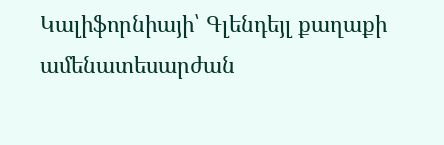Կալիֆորնիայի՝ Գլենդեյլ քաղաքի ամենատեսարժան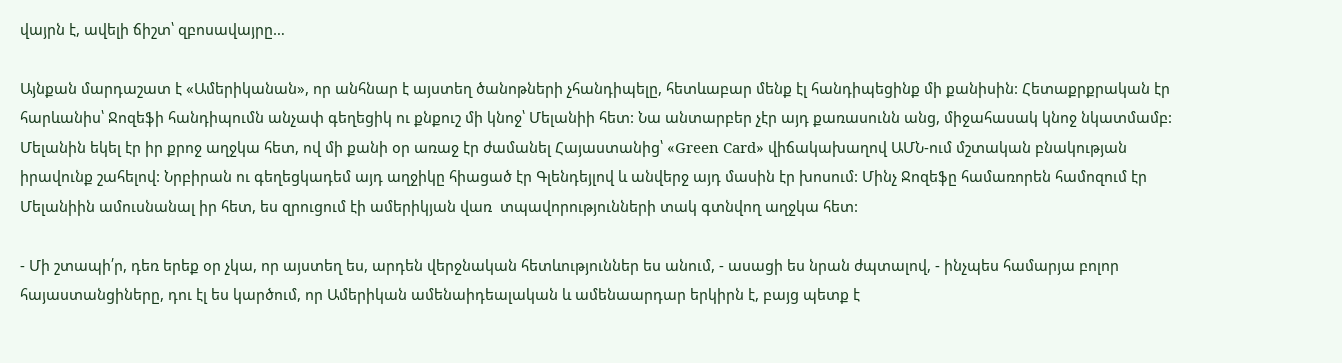վայրն է, ավելի ճիշտ՝ զբոսավայրը…

Այնքան մարդաշատ է «Ամերիկանան», որ անհնար է այստեղ ծանոթների չհանդիպելը, հետևաբար մենք էլ հանդիպեցինք մի քանիսին: Հետաքրքրական էր հարևանիս՝ Ջոզեֆի հանդիպումն անչափ գեղեցիկ ու քնքուշ մի կնոջ՝ Մելանիի հետ: Նա անտարբեր չէր այդ քառասունն անց, միջահասակ կնոջ նկատմամբ: Մելանին եկել էր իր քրոջ աղջկա հետ, ով մի քանի օր առաջ էր ժամանել Հայաստանից՝ «Green Card» վիճակախաղով ԱՄՆ-ում մշտական բնակության իրավունք շահելով: Նրբիրան ու գեղեցկադեմ այդ աղջիկը հիացած էր Գլենդեյլով և անվերջ այդ մասին էր խոսում: Մինչ Ջոզեֆը համառորեն համոզում էր Մելանիին ամուսնանալ իր հետ, ես զրուցում էի ամերիկյան վառ  տպավորությունների տակ գտնվող աղջկա հետ:

- Մի շտապի՛ր, դեռ երեք օր չկա, որ այստեղ ես, արդեն վերջնական հետևություններ ես անում, - ասացի ես նրան ժպտալով, - ինչպես համարյա բոլոր հայաստանցիները, դու էլ ես կարծում, որ Ամերիկան ամենաիդեալական և ամենաարդար երկիրն է, բայց պետք է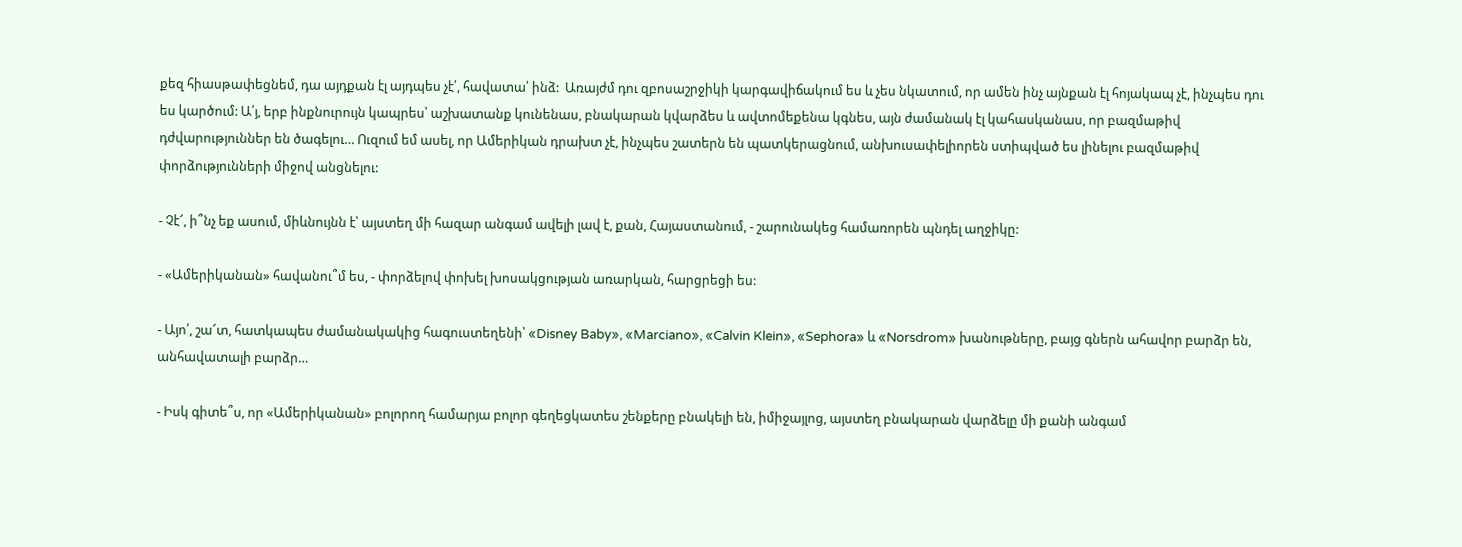քեզ հիասթափեցնեմ, դա այդքան էլ այդպես չէ՛, հավատա՛ ինձ:  Առայժմ դու զբոսաշրջիկի կարգավիճակում ես և չես նկատում, որ ամեն ինչ այնքան էլ հոյակապ չէ, ինչպես դու ես կարծում: Ա՛յ, երբ ինքնուրույն կապրես՝ աշխատանք կունենաս, բնակարան կվարձես և ավտոմեքենա կգնես, այն ժամանակ էլ կահասկանաս, որ բազմաթիվ դժվարություններ են ծագելու… Ուզում եմ ասել, որ Ամերիկան դրախտ չէ, ինչպես շատերն են պատկերացնում, անխուսափելիորեն ստիպված ես լինելու բազմաթիվ փորձությունների միջով անցնելու:

- Չէ՜, ի՞նչ եք ասում, միևնույնն է՝ այստեղ մի հազար անգամ ավելի լավ է, քան, Հայաստանում, - շարունակեց համառորեն պնդել աղջիկը:

- «Ամերիկանան» հավանու՞մ ես, - փորձելով փոխել խոսակցության առարկան, հարցրեցի ես:

- Այո՛, շա՜տ, հատկապես ժամանակակից հագուստեղենի՝ «Disney Baby», «Marciano», «Calvin Klein», «Sephora» և «Norsdrom» խանութները, բայց գներն ահավոր բարձր են, անհավատալի բարձր…

- Իսկ գիտե՞ս, որ «Ամերիկանան» բոլորող համարյա բոլոր գեղեցկատես շենքերը բնակելի են, իմիջայլոց, այստեղ բնակարան վարձելը մի քանի անգամ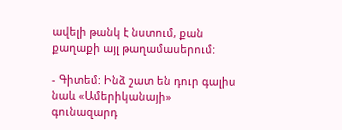ավելի թանկ է նստում, քան քաղաքի այլ թաղամասերում:

- Գիտեմ: Ինձ շատ են դուր գալիս նաև «Ամերիկանայի» գունազարդ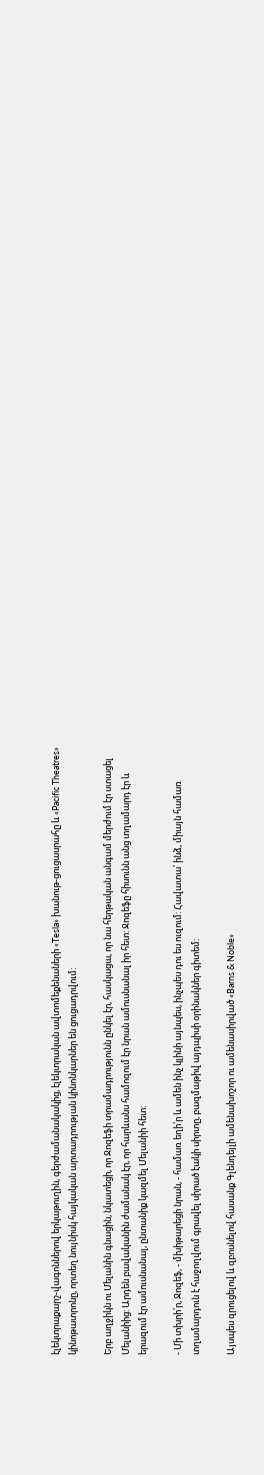էլեկտրաքարշ-վագոններով երկաթուղին, գերժամանակակից, էլեկտրական ավտոմեքենաների «Tesla» խանութ-ցուցասրահը և «Pacific Theatres» կինոթատրոնը, որտեղ նույնիսկ հայկական արտադրության կինոնկարներ են ցուցադրվում:

Երբ աղջիկն ու Մելանին գնացին, նկատեցի, որ Ջոզեֆի տրամադրությունն ընկել էր, հասկացա, որ նա հերթական անգամ մերժում էր ստացել Մելանիից: Արդեն բավականին ժամանակ էր, որ հարևանս համոզում էր նրան ամուսնանալ իր հետ: Ջոզեֆը հիսունն անց տղամարդ էր և երազում էր ամուսնանալ, ընտանիք կազմել Մելանիի հետ:

- Մի տխրի՛ր, Ջոզեֆ, - մխիթարեցի նրան, - համառ եղի՛ր և ամեն ինչ կլինի այնպես, ինչպես դու ես ուզում: Հավատա՛ ինձ, միայն համառ տղամարդուն է հաջողվում գրավել սիրած էակի սիրտը, բազմաթիվ այդպիսի օրինակներ գիտեմ:

Այսպես զրուցելով և զբոսնելով հասանք Գլենդեյլի ամենախոշոր ու ամենասիրված «Barns & Noble»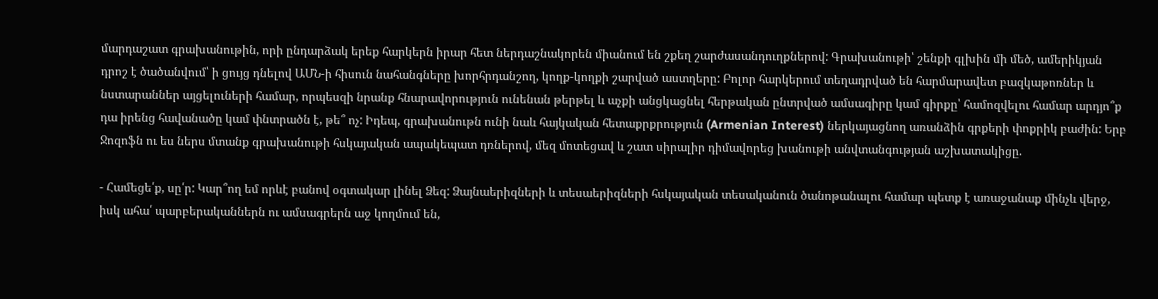մարդաշատ գրախանութին, որի ընդարձակ երեք հարկերն իրար հետ ներդաշնակորեն միանում են շքեղ շարժասանդուղքներով: Գրախանութի՝ շենքի գլխին մի մեծ, ամերիկյան դրոշ է ծածանվում՝ ի ցույց դնելով ԱՄՆ-ի հիսուն նահանգները խորհրդանշող, կողք-կողքի շարված աստղերը: Բոլոր հարկերում տեղադրված են հարմարավետ բազկաթոռներ և նստարաններ այցելուների համար, որպեսզի նրանք հնարավորություն ունենան թերթել և աչքի անցկացնել հերթական ընտրված ամսագիրը կամ գիրքը՝ համոզվելու համար արդյո՞ք դա իրենց հավանածը կամ փնտրածն է, թե՞ ոչ: Իդեպ, գրախանութն ունի նաև հայկական հետաքրքրություն (Armenian Interest) ներկայացնող առանձին գրքերի փոքրիկ բաժին: Երբ Ջոզոֆն ու ես ներս մտանք գրախանութի հսկայական ապակեպատ դռներով, մեզ մոտեցավ և շատ սիրալիր դիմավորեց խանութի անվտանգության աշխատակիցը.

- Համեցե՛ք, սը՛ր: Կար՞ող եմ որևէ բանով օգտակար լինել Ձեզ: Ձայնաերիզների և տեսաերիզների հսկայական տեսականուն ծանոթանալու համար պետք է առաջանաք մինչև վերջ, իսկ ահա՛ պարբերականներն ու ամսագրերն աջ կողմում են,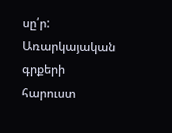սը՛ր: Առարկայական գրքերի հարուստ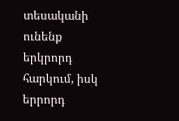տեսականի ունենք երկրորդ հարկում, իսկ երրորդ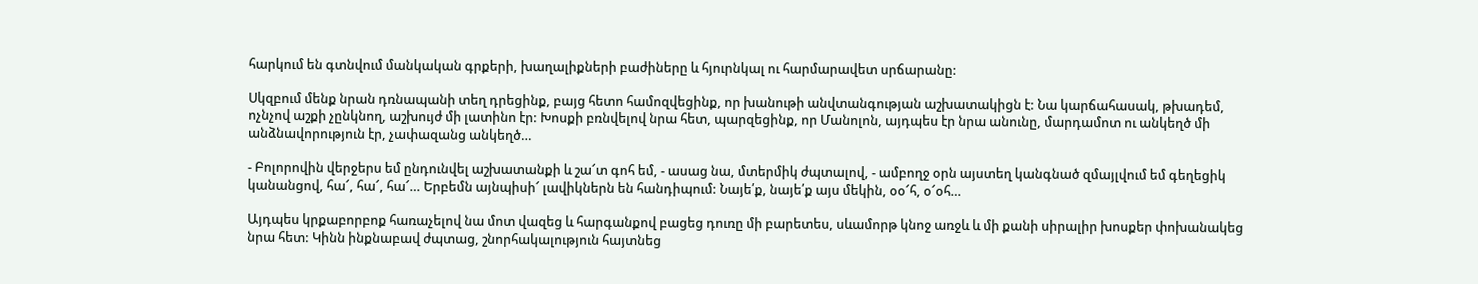հարկում են գտնվում մանկական գրքերի, խաղալիքների բաժիները և հյուրնկալ ու հարմարավետ սրճարանը:

Սկզբում մենք նրան դռնապանի տեղ դրեցինք, բայց հետո համոզվեցինք, որ խանութի անվտանգության աշխատակիցն է: Նա կարճահասակ, թխադեմ, ոչնչով աշքի չընկնող, աշխույժ մի լատինո էր: Խոսքի բռնվելով նրա հետ, պարզեցինք, որ Մանոլոն, այդպես էր նրա անունը, մարդամոտ ու անկեղծ մի անձնավորություն էր, չափազանց անկեղծ…

- Բոլորովին վերջերս եմ ընդունվել աշխատանքի և շա՜տ գոհ եմ, - ասաց նա, մտերմիկ ժպտալով, - ամբողջ օրն այստեղ կանգնած զմայլվում եմ գեղեցիկ կանանցով, հա՜, հա՜, հա՜… Երբեմն այնպիսի՜ լավիկներն են հանդիպում: Նայե՛ք, նայե՛ք այս մեկին, օօ՜հ, օ՜օհ…

Այդպես կրքաբորբոք հառաչելով նա մոտ վազեց և հարգանքով բացեց դուռը մի բարետես, սևամորթ կնոջ առջև և մի քանի սիրալիր խոսքեր փոխանակեց նրա հետ: Կինն ինքնաբավ ժպտաց, շնորհակալություն հայտնեց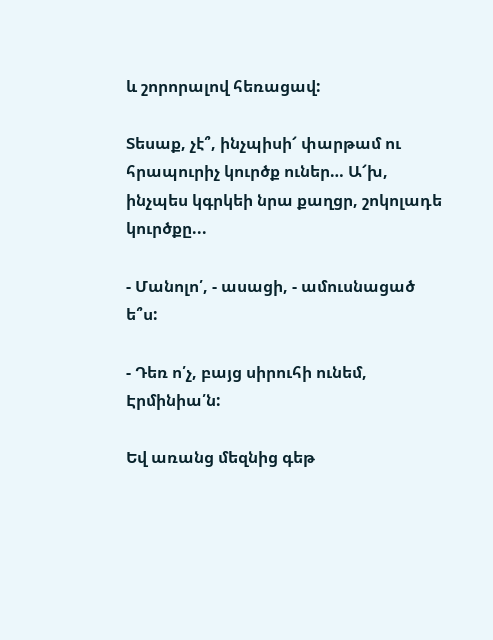և շորորալով հեռացավ:

Տեսաք, չէ՞, ինչպիսի՜ փարթամ ու հրապուրիչ կուրծք ուներ… Ա՜խ, ինչպես կգրկեի նրա քաղցր, շոկոլադե կուրծքը...

- Մանոլո՛, - ասացի, - ամուսնացած ե՞ս:

- Դեռ ո՛չ, բայց սիրուհի ունեմ, Էրմինիա՛ն:

Եվ առանց մեզնից գեթ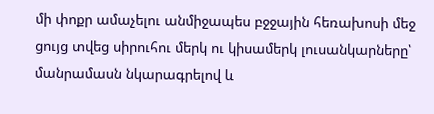մի փոքր ամաչելու անմիջապես բջջային հեռախոսի մեջ ցույց տվեց սիրուհու մերկ ու կիսամերկ լուսանկարները՝ մանրամասն նկարագրելով և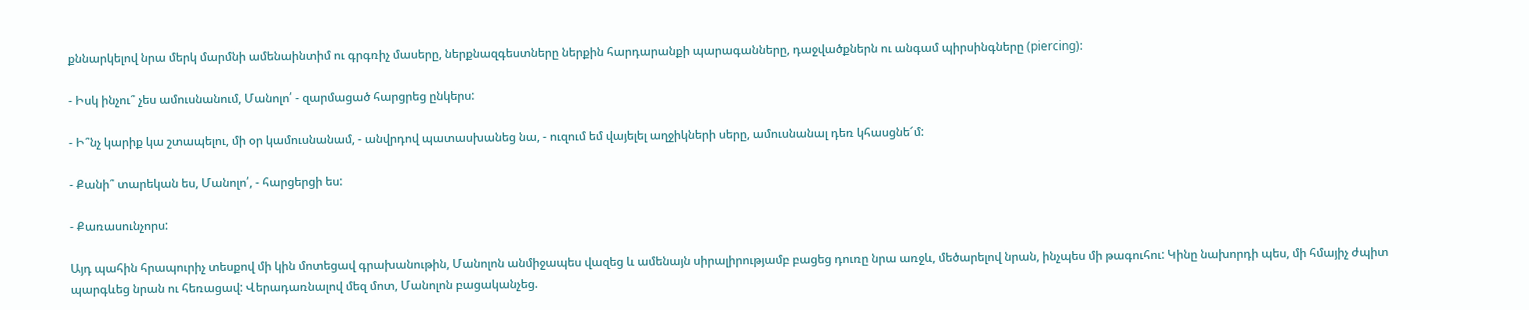քննարկելով նրա մերկ մարմնի ամենաինտիմ ու գրգռիչ մասերը, ներքնազգեստները ներքին հարդարանքի պարագանները, դաջվածքներն ու անգամ պիրսինգները (piercing):

- Իսկ ինչու՞ չես ամուսնանում, Մանոլո՛ - զարմացած հարցրեց ընկերս:

- Ի՞նչ կարիք կա շտապելու, մի օր կամուսնանամ, - անվրդով պատասխանեց նա, - ուզում եմ վայելել աղջիկների սերը, ամուսնանալ դեռ կհասցնե՜մ:

- Քանի՞ տարեկան ես, Մանոլո՛, - հարցերցի ես:

- Քառասունչորս:

Այդ պահին հրապուրիչ տեսքով մի կին մոտեցավ գրախանութին, Մանոլոն անմիջապես վազեց և ամենայն սիրալիրությամբ բացեց դուռը նրա առջև, մեծարելով նրան, ինչպես մի թագուհու: Կինը նախորդի պես, մի հմայիչ ժպիտ պարգևեց նրան ու հեռացավ: Վերադառնալով մեզ մոտ, Մանոլոն բացականչեց.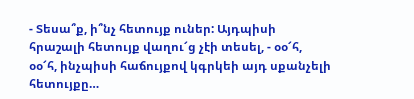- Տեսա՞ք, ի՞նչ հետույք ուներ: Այդպիսի հրաշալի հետույք վաղու՜ց չէի տեսել, - օօ՜հ, օօ՜հ, ինչպիսի հաճույքով կգրկեի այդ սքանչելի հետույքը…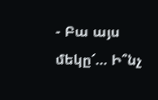- Բա այս մեկը՜… Ի՞նչ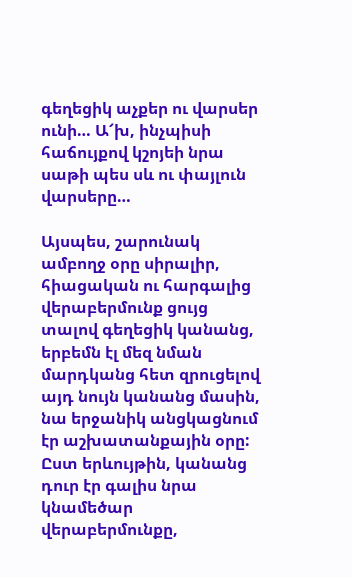գեղեցիկ աչքեր ու վարսեր ունի… Ա՜խ, ինչպիսի հաճույքով կշոյեի նրա սաթի պես սև ու փայլուն վարսերը…

Այսպես, շարունակ ամբողջ օրը սիրալիր, հիացական ու հարգալից վերաբերմունք ցույց տալով գեղեցիկ կանանց, երբեմն էլ մեզ նման մարդկանց հետ զրուցելով այդ նույն կանանց մասին, նա երջանիկ անցկացնում էր աշխատանքային օրը: Ըստ երևույթին, կանանց դուր էր գալիս նրա կնամեծար վերաբերմունքը,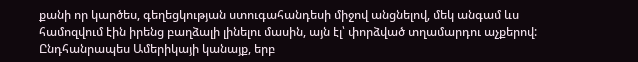քանի որ կարծես, գեղեցկության ստուգահանդեսի միջով անցնելով, մեկ անգամ ևս համոզվում էին իրենց բաղձալի լինելու մասին, այն էլ՝ փորձված տղամարդու աչքերով: Ընդհանրապես Ամերիկայի կանայք, երբ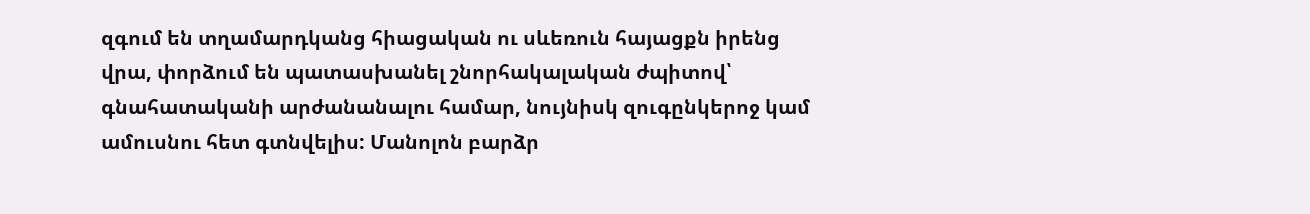զգում են տղամարդկանց հիացական ու սևեռուն հայացքն իրենց վրա, փորձում են պատասխանել շնորհակալական ժպիտով՝ գնահատականի արժանանալու համար, նույնիսկ զուգընկերոջ կամ ամուսնու հետ գտնվելիս: Մանոլոն բարձր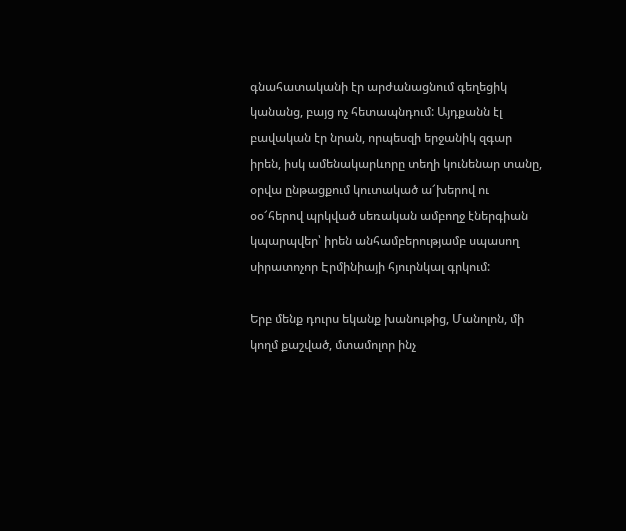գնահատականի էր արժանացնում գեղեցիկ կանանց, բայց ոչ հետապնդում: Այդքանն էլ բավական էր նրան, որպեսզի երջանիկ զգար իրեն, իսկ ամենակարևորը տեղի կունենար տանը, օրվա ընթացքում կուտակած ա՜խերով ու օօ՜հերով պրկված սեռական ամբողջ էներգիան կպարպվեր՝ իրեն անհամբերությամբ սպասող սիրատոչոր Էրմինիայի հյուրնկալ գրկում:

Երբ մենք դուրս եկանք խանութից, Մանոլոն, մի կողմ քաշված, մտամոլոր ինչ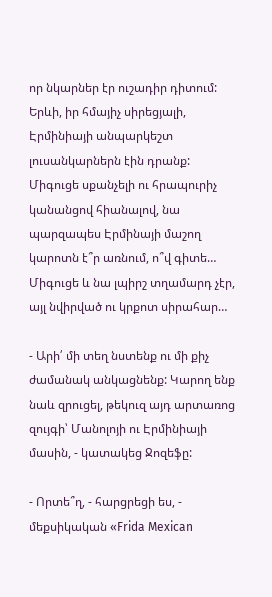որ նկարներ էր ուշադիր դիտում: Երևի, իր հմայիչ սիրեցյալի, Էրմինիայի անպարկեշտ լուսանկարներն էին դրանք: Միգուցե սքանչելի ու հրապուրիչ կանանցով հիանալով, նա պարզապես Էրմինայի մաշող կարոտն է՞ր առնում, ո՞վ գիտե… Միգուցե և նա լպիրշ տղամարդ չէր, այլ նվիրված ու կրքոտ սիրահար…

- Արի՛ մի տեղ նստենք ու մի քիչ ժամանակ անկացնենք: Կարող ենք նաև զրուցել, թեկուզ այդ արտառոց զույգի՝ Մանոլոյի ու Էրմինիայի մասին, - կատակեց Ջոզեֆը:

- Որտե՞ղ, - հարցրեցի ես, - մեքսիկական «Frida Mexican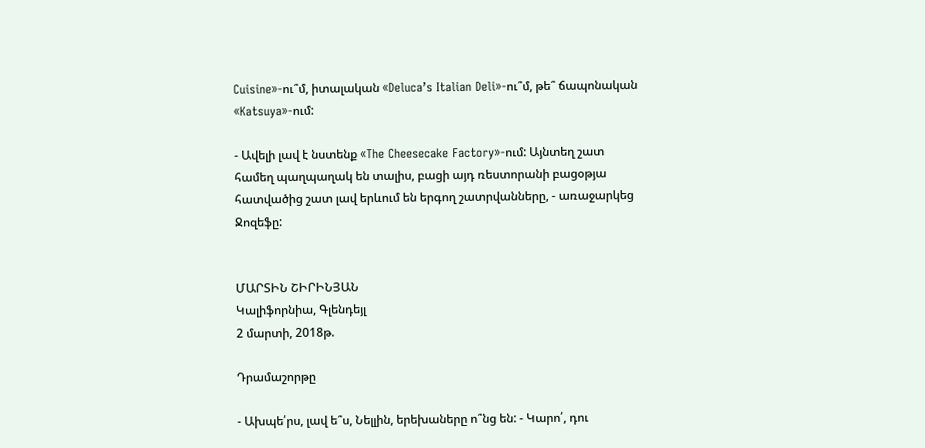Cuisine»-ու՞մ, իտալական «Deluca’s Italian Deli»-ու՞մ, թե՞ ճապոնական «Katsuya»-ում:

- Ավելի լավ է նստենք «The Cheesecake Factory»-ում: Այնտեղ շատ համեղ պաղպաղակ են տալիս, բացի այդ ռեստորանի բացօթյա հատվածից շատ լավ երևում են երգող շատրվանները, - առաջարկեց Ջոզեֆը:


ՄԱՐՏԻՆ ՇԻՐԻՆՅԱՆ
Կալիֆորնիա, Գլենդեյլ
2 մարտի, 2018թ.

Դրամաշորթը

- Ախպե՛րս, լավ ե՞ս, Նելլին, երեխաները ո՞նց են: - Կարո՛, դու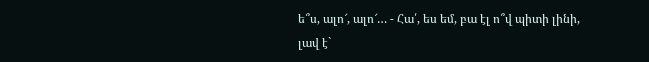ե՞ս, ալո՜, ալո՜… - Հա՛, ես եմ, բա էլ ո՞վ պիտի լինի, լավ է`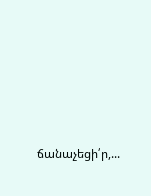ճանաչեցի՛ր,...